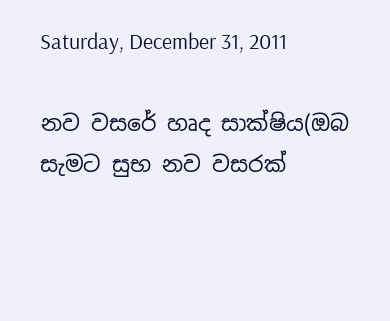Saturday, December 31, 2011

නව වසරේ හෘද සාක්ෂිය(ඔබ සැමට සුභ නව වසරක්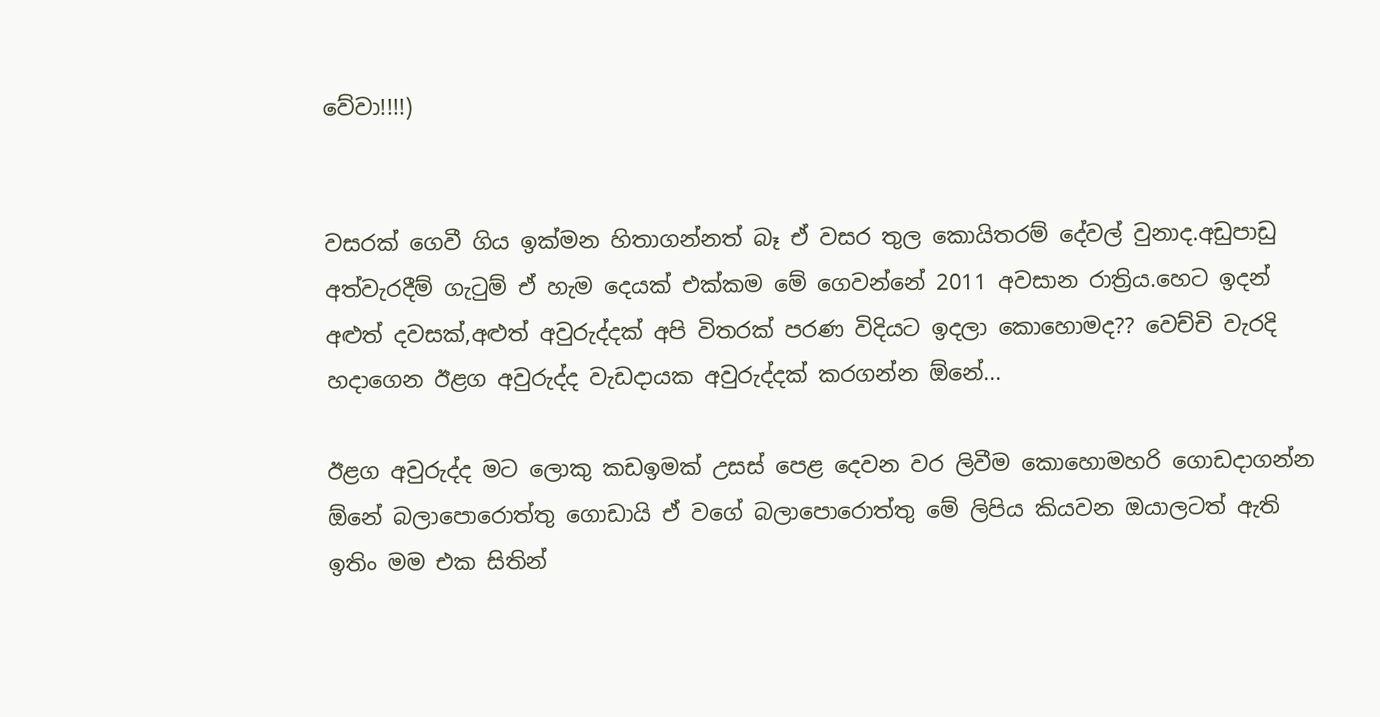වේවා!!!!)


වසරක් ගෙවී ගිය ඉක්මන හිතාගන්නත් බෑ ඒ වසර තුල කොයිතරම් දේවල් වුනාද.අඩුපාඩු අත්වැරදීම් ගැටුම් ඒ හැම දෙයක් එක්කම මේ ගෙවන්නේ 2011 අවසාන රාත්‍රිය.හෙට ඉදන් අළුත් දවසක්,අළුත් අවුරුද්දක් අපි විතරක් පරණ විදියට ඉදලා කොහොමද?? වෙච්චි වැරදි හදාගෙන ඊළග අවුරුද්ද වැඩදායක අවුරුද්දක් කරගන්න ඕනේ...

ඊළග අවුරුද්ද මට ලොකු කඩඉමක් උසස් පෙළ දෙවන වර ලිවීම කොහොමහරි ගොඩදාගන්න ඕනේ බලාපොරොත්තු ගොඩායි ඒ වගේ බලාපොරොත්තු මේ ලිපිය කියවන ඔයාලටත් ඇති ඉතිං මම එක සිතින්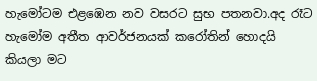හැමෝටම එළඹෙන නව වසරට සුභ පතනවා.අද රෑට හැමෝම අතීත ආවර්ජනයක් කරෝතින් හොදයි කියලා මට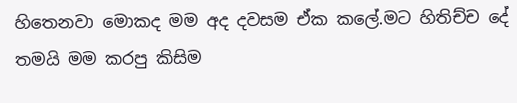හිතෙනවා මොකද මම අද දවසම ඒක කලේ.මට හිතිච්ච දේ තමයි මම කරපු කිසිම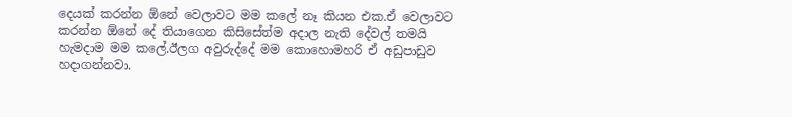දෙයක් කරන්න ඕනේ වෙලාවට මම කලේ නෑ කියන එක.ඒ වෙලාවට කරන්න ඕනේ දේ තියාගෙන කිසිසේත්ම අදාල නැති දේවල් තමයි හැමදාම මම කලේ.ඊලග අවුරුද්දේ මම කොහොමහරි ඒ අඩුපාඩුව හදාගන්නවා.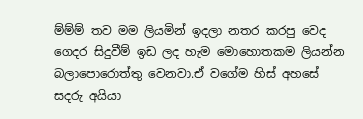ම්ම්ම් තව මම ලියමින් ඉදලා නතර කරපු වෙද ගෙදර සිදුවීම් ඉඩ ලද හැම මොහොතකම ලියන්න බලාපොරොත්තු වෙනවා.ඒ වගේම හිස් අහසේ සදරු අයියා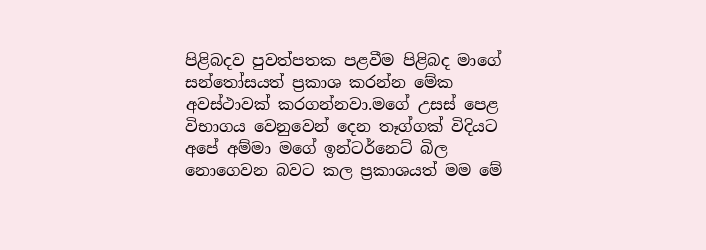පිළිබදව පුවත්පතක පළවීම පිළිබද මාගේ සන්තෝසයත් ප්‍රකාශ කරන්න මේක අවස්ථාවක් කරගන්නවා.මගේ උසස් පෙළ විභාගය වෙනුවෙන් දෙන තෑග්ගක් විදියට අපේ අම්මා මගේ ඉන්ටර්නෙට් බිල නොගෙවන බවට කල ප්‍රකාශයත් මම මේ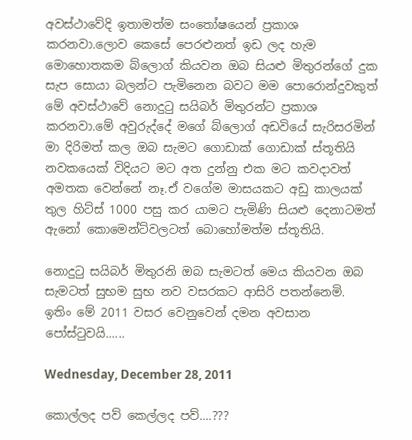අවස්ථාවේදි ඉතාමත්ම සංතෝෂයෙන් ප්‍රකාශ කරනවා.ලොව කෙසේ පෙරළුනත් ඉඩ ලද හැම මොහොතකම බ්ලොග් කියවන ඔබ සියළු මිතුරන්ගේ දුක සැප සොයා බලන්ට පැමිනෙන බවට මම පොරොන්දුවකුත් මේ අවස්ථාවේ නොදුටු සයිබර් මිතුරන්ට ප්‍රකාශ කරනවා.මේ අවුරුද්දේ මගේ බ්ලොග් අඩවියේ සැරිසරමින් මා දිරිමත් කල ඔබ සැමට ගොඩාක් ගොඩාක් ස්තූතියි නවකයෙක් විදියට මට අත දුන්නු එක මට කවදාවත් අමතක වෙන්නේ නෑ.ඒ වගේම මාසයකට අඩු කාලයක් තුල හිට්ස් 1000 පසු කර යාමට පැමිණි සියළු දෙනාටමත් ඇනෝ කොමෙන්ට්වලටත් බොහෝමත්ම ස්තූතියි.

නොදුටු සයිබර් මිතුරනි ඔබ සැමටත් මෙය කියවන ඔබ සැමටත් සුභම සුභ නව වසරකට ආසිරි පතන්නෙමි.
ඉතිං මේ 2011 වසර වෙනුවෙන් දමන අවසාන පෝස්ටුවයි......

Wednesday, December 28, 2011

කොල්ලද පව් කෙල්ලද පව්....???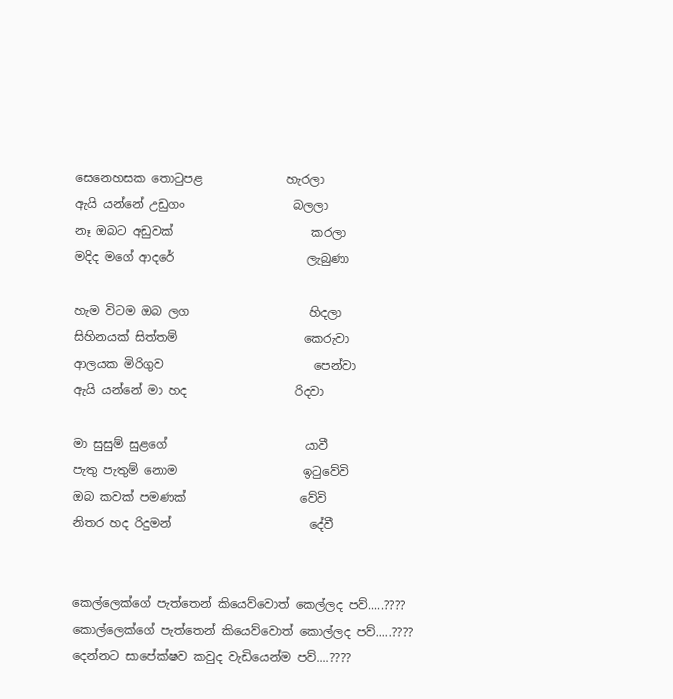සෙනෙහසක තොටුපළ              හැරලා
ඇයි යන්නේ උඩුගං                  බලලා
නෑ ඔබට අඩුවක්                       කරලා
මදිද මගේ ආදරේ                      ලැබුණා

හැම විටම ඔබ ලග                    හිදලා
සිහිනයක් සිත්තම්                     කෙරුවා
ආලයක මිරිගුව                         පෙන්වා
ඇයි යන්නේ මා හද                  රිදවා

මා සුසුම් සුළගේ                       යාවී
පැතු පැතුම් නොම                     ඉටුවේවි
ඔබ කවක් පමණක්                   වේවි
නිතර හද රිදුමන්                       දේවී


කෙල්ලෙක්ගේ පැත්තෙන් කියෙව්වොත් කෙල්ලද පව්.....????
කොල්ලෙක්ගේ පැත්තෙන් කියෙව්වොත් කොල්ලද පව්.....????
දෙන්නට සාපේක්ෂව කවුද වැඩියෙන්ම පව්....????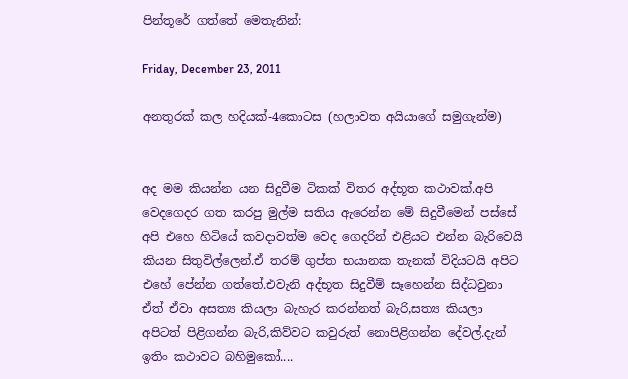පින්තූරේ ගත්තේ මෙතැනින්:

Friday, December 23, 2011

අනතුරක් කල හදියක්-4කොටස (හලාවත අයියාගේ සමුගැන්ම)


අද මම කියන්න යන සිදුවීම ටිකක් විතර අද්භූත කථාවක්.අපි වෙදගෙදර ගත කරපු මුල්ම සතිය ඇරෙන්න මේ සිදුවීමෙන් පස්සේ අපි එහෙ හිටියේ කවදාවත්ම වෙද ගෙදරින් එළියට එන්න බැරිවෙයි කියන සිතුවිල්ලෙන්.ඒ තරම් ගුප්ත භයානක තැනක් විදියටයි අපිට එහේ පේන්න ගත්තේ.එවැනි අද්භූත සිදුවීම් සෑහෙන්න සිද්ධවුනා ඒත් ඒවා අසත්‍ය කියලා බැහැර කරන්නත් බැරි,සත්‍ය කියලා අපිටත් පිළිගන්න බැරි,කිව්වට කවුරුත් නොපිළිගන්න දේවල්.දැන් ඉතිං කථාවට බහිමුකෝ....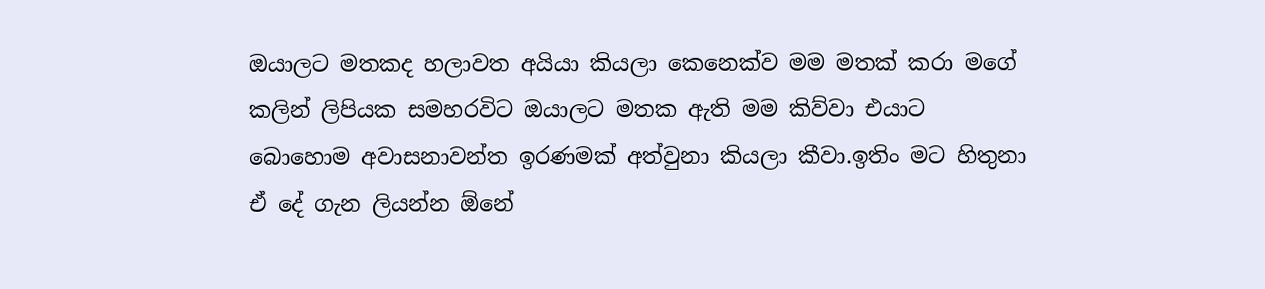ඔයාලට මතකද හලාවත අයියා කියලා කෙනෙක්ව මම මතක් කරා මගේ කලින් ලිපියක සමහරවිට ඔයාලට මතක ඇති මම කිව්වා එයාට බොහොම අවාසනාවන්ත ඉරණමක් අත්වුනා කියලා කීවා.ඉතිං මට හිතුනා ඒ දේ ගැන ලියන්න ඕනේ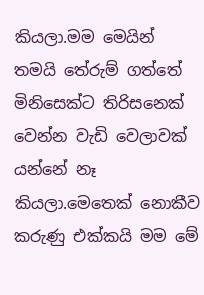කියලා.මම මෙයින් තමයි තේරුම් ගත්තේ මිනිසෙක්ට තිරිසනෙක් වෙන්න වැඩි වෙලාවක් යන්නේ නෑ කියලා.මෙතෙක් නොකීව කරුණු එක්කයි මම මේ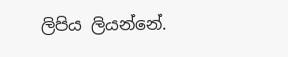ලිපිය ලියන්නේ.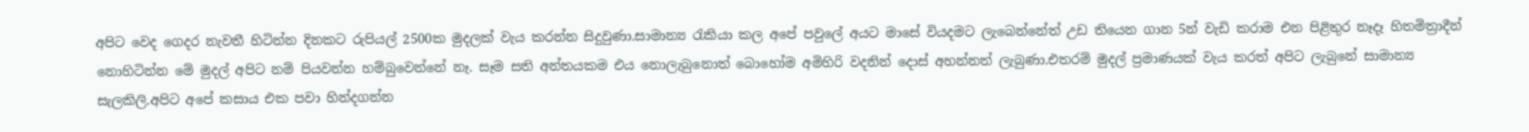අපිට වෙද ගෙදර නැවතී හිටින්න දිනකට රුපියල් 2500ක මුදලක් වැය කරන්න සිදුවුණා.සාමාන්‍ය රැකියා කල අපේ පවුලේ අයට මාසේ වියදමට ලැබෙන්නේත් උඩ තියෙන ගාන 5න් වැඩි කරාම එන පිළිතුර නෑදෑ හිතමිත්‍රාදීන් නොහිටින්න මේ මුදල් අපිට නම් පියවන්න හම්බුවෙන්නේ නෑ. සෑම සති අන්තයකම එය නොලැබුනොත් බොහෝම අමිහිරි වදනින් දොස් අහන්නත් ලැබුණා.එතරම් මුදල් ප්‍රමාණයක් වැය කරත් අපිට ලැබුනේ සාමාන්‍ය සැලකිලි.අපිට අපේ කසාය එක පවා හින්දගන්න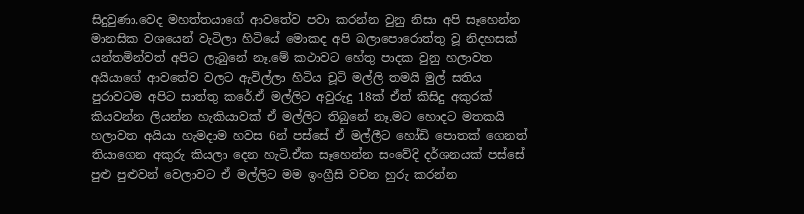සිදුවුණා.වෙද මහත්තයාගේ ආවතේව පවා කරන්න වුනු නිසා අපි සෑහෙන්න මානසික වශයෙන් වැටිලා හිටියේ මොකද අපි බලාපොරොත්තු වූ නිදහසක් යන්තමින්වත් අපිට ලැබුනේ නෑ.මේ කථාවට හේතු පාදක වුනු හලාවත අයියාගේ ආවතේව වලට ඇවිල්ලා හිටිය චූටි මල්ලි තමයි මුල් සතිය පුරාවටම අපිට සාත්තු කරේ.ඒ මල්ලිට අවුරුදු 18ක් ඒත් කිසිදු අකුරක් කියවන්න ලියන්න හැකියාවක් ඒ මල්ලිට තිබුනේ නෑ.මට හොදට මතකයි හලාවත අයියා හැමදාම හවස 6න් පස්සේ ඒ මල්ලීට හෝඩි පොතක් ගෙනත් තියාගෙන අකුරු කියලා දෙන හැටි.ඒක සෑහෙන්න සංවේදි දර්ශනයක් පස්සේ පුළු පුළුවන් වෙලාවට ඒ මල්ලිට මම ඉංග්‍රීසි වචන හුරු කරන්න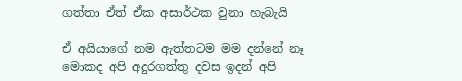ගත්තා ඒත් ඒක අසාර්ථක වුනා හැබැයි

ඒ අයියාගේ නම ඇත්තටම මම දන්නේ නෑ මොකද අපි අදුරගත්තු දවස ඉදන් අපි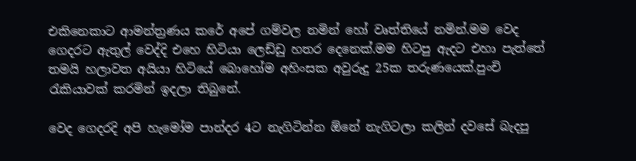එකිනෙකාට ආමන්ත්‍රණය කරේ අපේ ගම්වල නමින් හෝ වෘත්තියේ නමින්.මම වෙද ගෙදරට ඇතුල් වෙද්දි එහෙ හිටියා ලෙඩ්ඩු හතර දෙනෙක්.මම හිටපු ඇදට එහා පැත්තේ තමයි හලාවත අයියා හිටියේ බොහෝම අහිංසක අවුරුදු 25ක තරුණයෙක්.පුංචි රැකියාවක් කරමින් ඉදලා තිබුනේ.

වෙද ගෙදරදි අපි හැමෝම පාන්දර 4ට නැගිටින්න ඕනේ නැගිටලා කලින් දවසේ බැදපු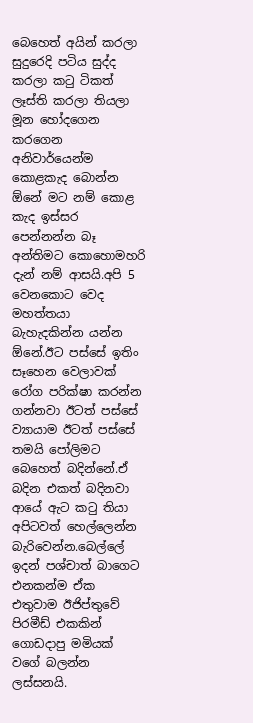බෙහෙත් අයින් කරලා සුදුරෙදි පටිය සුද්ද කරලා කටු ටිකත් ලෑස්ති කරලා තියලා මූන හෝදගෙන කරගෙන අනිවාර්යෙන්ම කොළකැද බොන්න ඕනේ මට නම් කොළ කැද ඉස්සර පෙන්නන්න බෑ අන්තිමට කොහොමහරි දැන් නම් ආසයි.අපි 5 වෙනකොට වෙද මහත්තයා බැහැදකින්න යන්න ඕනේ.ඊට පස්සේ ඉතිං සෑහෙන වෙලාවක් රෝග පරික්ෂා කරන්න ගන්නවා ඊටත් පස්සේ ව්‍යායාම ඊටත් පස්සේ තමයි පෝලිමට බෙහෙත් බදින්නේ.ඒ බදින එකත් බදිනවා ආයේ ඇට කටු තියා අපිටවත් හෙල්ලෙන්න බැරිවෙන්න.බෙල්ලේ ඉදන් පශ්චාත් බාගෙට එනකන්ම ඒක එතුවාම ඊජිප්තුවේ පිරමීඩ් එකකින් ගොඩදාපු මමියක් වගේ බලන්න ලස්සනයි.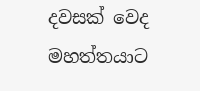දවසක් වෙද මහත්තයාට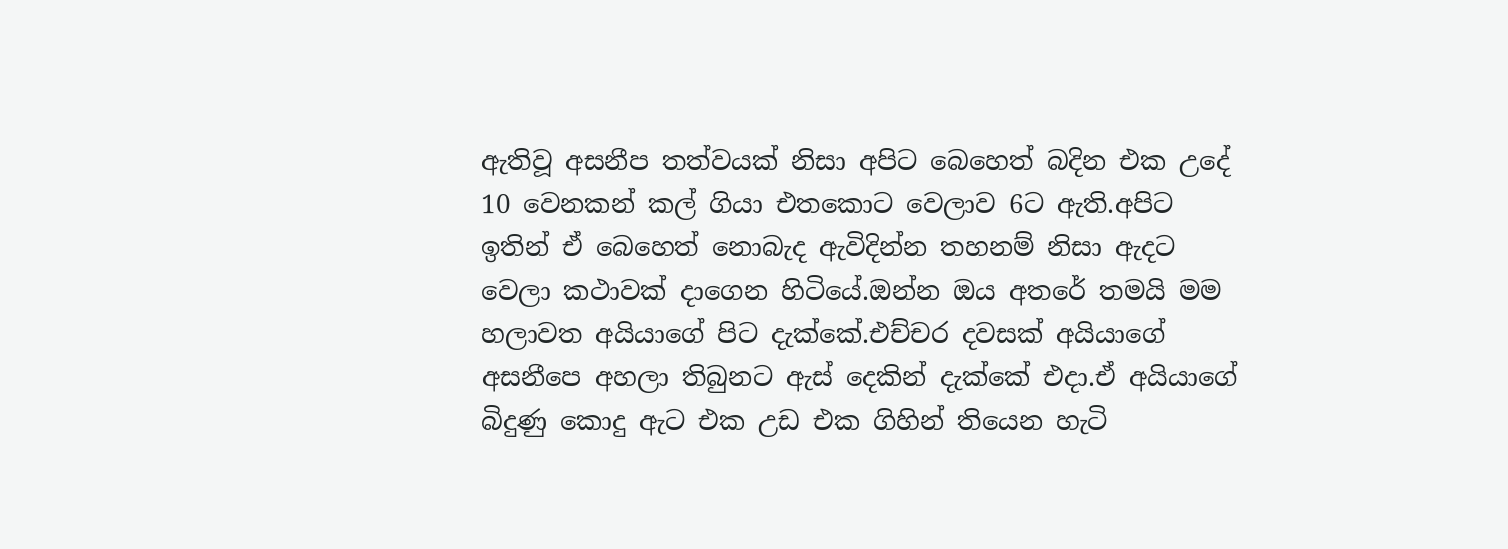ඇතිවූ අසනීප තත්වයක් නිසා අපිට බෙහෙත් බදින එක උදේ 10 වෙනකන් කල් ගියා එතකොට වෙලාව 6ට ඇති.අපිට ඉතින් ඒ බෙහෙත් නොබැද ඇවිදින්න තහනම් නිසා ඇදට වෙලා කථාවක් දාගෙන හිටියේ.ඔන්න ඔය අතරේ තමයි මම හලාවත අයියාගේ පිට දැක්කේ.එච්චර දවසක් අයියාගේ අසනීපෙ අහලා තිබුනට ඇස් දෙකින් දැක්කේ එදා.ඒ අයියාගේ බිදුණු කොදු ඇට එක උඩ එක ගිහින් තියෙන හැටි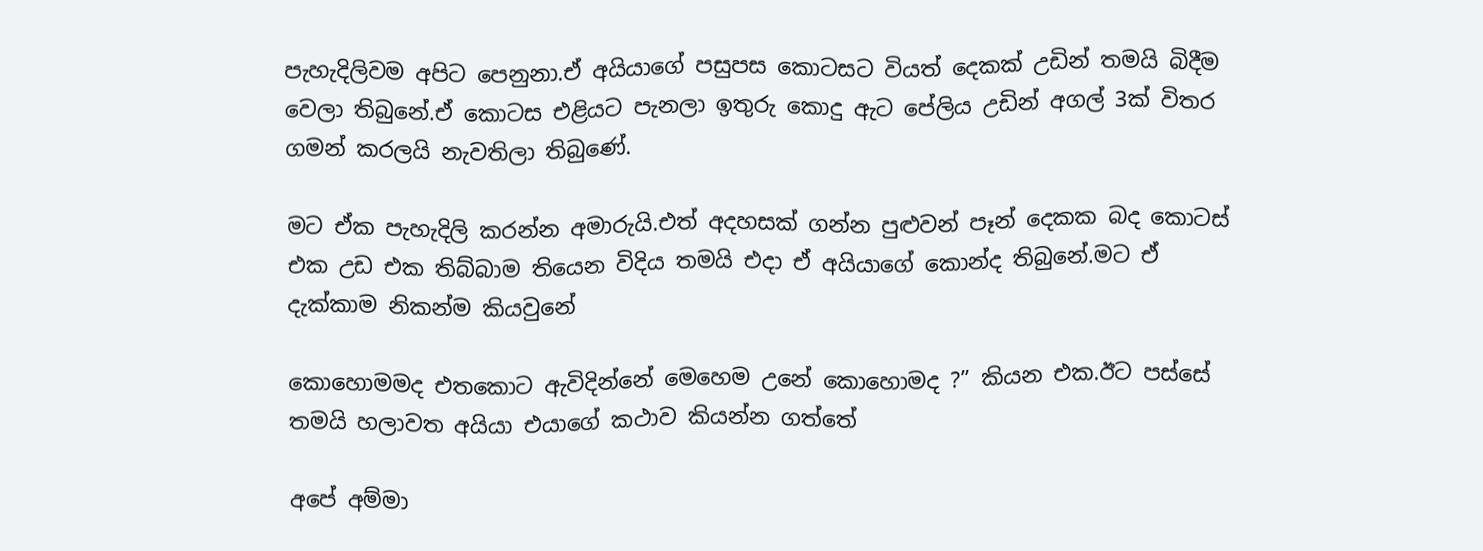පැහැදිලිවම අපිට පෙනුනා.ඒ අයියාගේ පසුපස කොටසට වියත් දෙකක් උඩින් තමයි බිදීම වෙලා තිබුනේ.ඒ කොටස එළියට පැනලා ඉතුරු කොදු ඇට පේලිය උඩින් අගල් 3ක් විතර ගමන් කරලයි නැවතිලා තිබුණේ.

මට ඒක පැහැදිලි කරන්න අමාරුයි.එත් අදහසක් ගන්න පුළුවන් පෑන් දෙකක බද කොටස් එක උඩ එක තිබ්බාම තියෙන විදිය තමයි එදා ඒ අයියාගේ කොන්ද තිබුනේ.මට ඒ දැක්කාම නිකන්ම කියවුනේ

කොහොමමද එතකොට ඇවිදින්නේ මෙහෙම උනේ කොහොමද ?” කියන එක.ඊට පස්සේ තමයි හලාවත අයියා එයාගේ කථාව කියන්න ගත්තේ

අපේ අම්මා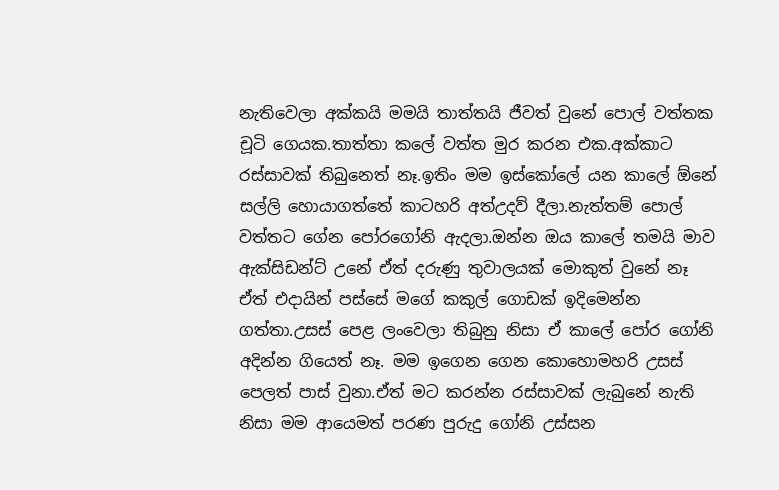නැතිවෙලා අක්කයි මමයි තාත්තයි ජීවත් වුනේ පොල් වත්තක චූටි ගෙයක.තාත්තා කලේ වත්ත මුර කරන එක.අක්කාට රස්සාවක් තිබුනෙත් නෑ.ඉතිං මම ඉස්කෝලේ යන කාලේ ඕනේ සල්ලි හොයාගත්තේ කාටහරි අත්උදව් දීලා.නැත්තම් පොල් වත්තට ගේන පෝරගෝනි ඇදලා.ඔන්න ඔය කාලේ තමයි මාව ඇක්සිඩන්ට් උනේ ඒත් දරුණු තුවාලයක් මොකුත් වුනේ නෑ ඒත් එදායින් පස්සේ මගේ කකුල් ගොඩක් ඉදිමෙන්න ගත්තා.උසස් පෙළ ලංවෙලා තිබුනු නිසා ඒ කාලේ පෝර ගෝනි අදින්න ගියෙත් නෑ. මම ඉගෙන ගෙන කොහොමහරි උසස් පෙලත් පාස් වුනා.ඒත් මට කරන්න රස්සාවක් ලැබුනේ නැති නිසා මම ආයෙමත් පරණ පුරුදු ගෝනි උස්සන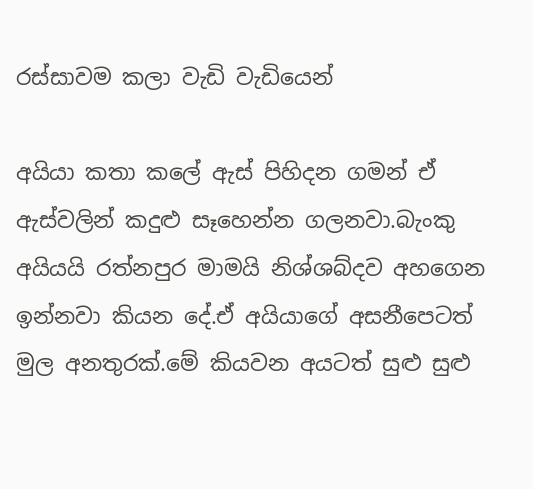රස්සාවම කලා වැඩි වැඩියෙන්

අයියා කතා කලේ ඇස් පිහිදන ගමන් ඒ ඇස්වලින් කදුළු සෑහෙන්න ගලනවා.බැංකු අයියයි රත්නපුර මාමයි නිශ්ශබ්දව අහගෙන ඉන්නවා කියන දේ.ඒ අයියාගේ අසනීපෙටත් මුල අනතුරක්.මේ කියවන අයටත් සුළු සුළු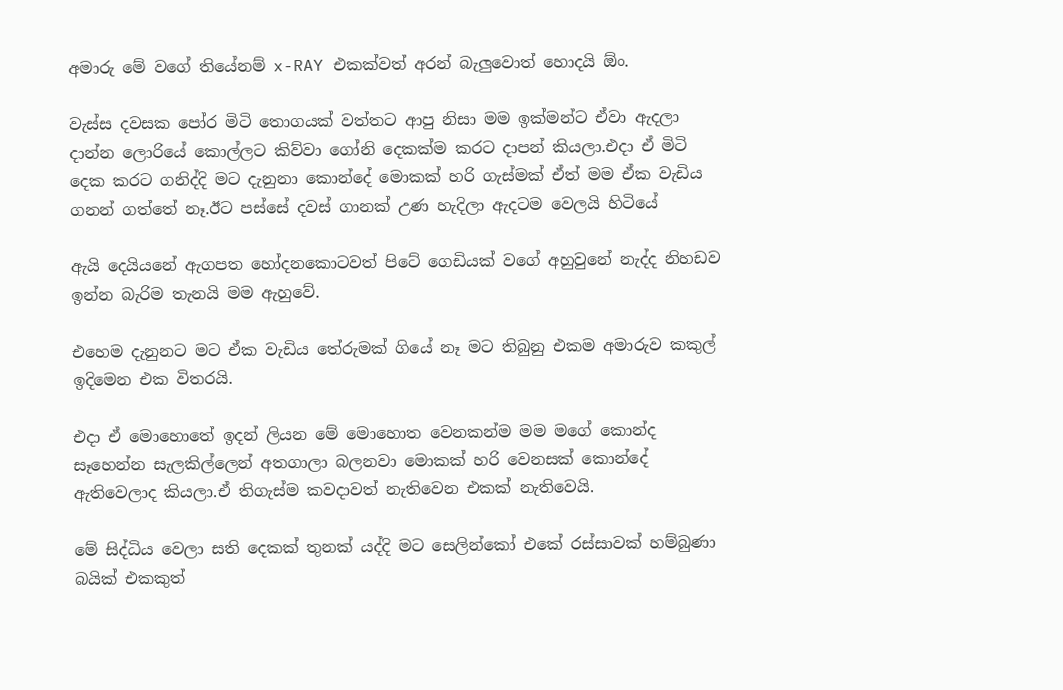අමාරු මේ වගේ තියේනම් x-RAY එකක්වත් අරන් බැලුවොත් හොදයි ඕං.

වැස්ස දවසක පෝර මිටි තොගයක් වත්තට ආපු නිසා මම ඉක්මන්ට ඒවා ඇදලා දාන්න ලොරියේ කොල්ලට කිව්වා ගෝනි දෙකක්ම කරට දාපන් කියලා.එදා ඒ මිටි දෙක කරට ගනිද්දි මට දැනුනා කොන්දේ මොකක් හරි ගැස්මක් ඒත් මම ඒක වැඩිය ගනන් ගත්තේ නෑ.ඊට පස්සේ දවස් ගානක් උණ හැදිලා ඇදටම වෙලයි හිටියේ

ඇයි දෙයියනේ ඇගපත හෝදනකොටවත් පිටේ ගෙඩියක් වගේ අහුවුනේ නැද්ද නිහඩව ඉන්න බැරිම තැනයි මම ඇහුවේ.

එහෙම දැනුනට මට ඒක වැඩිය තේරුමක් ගියේ නෑ මට තිබුනු එකම අමාරුව කකුල් ඉදිමෙන එක විතරයි.

එදා ඒ මොහොතේ ඉදන් ලියන මේ මොහොත වෙනකන්ම මම මගේ කොන්ද සෑහෙන්න සැලකිල්ලෙන් අතගාලා බලනවා මොකක් හරි වෙනසක් කොන්දේ ඇතිවෙලාද කියලා.ඒ තිගැස්ම කවදාවත් නැතිවෙන එකක් නැතිවෙයි.

මේ සිද්ධිය වෙලා සති දෙකක් තුනක් යද්දි මට සෙලින්කෝ එකේ රස්සාවක් හම්බුණා බයික් එකකුත්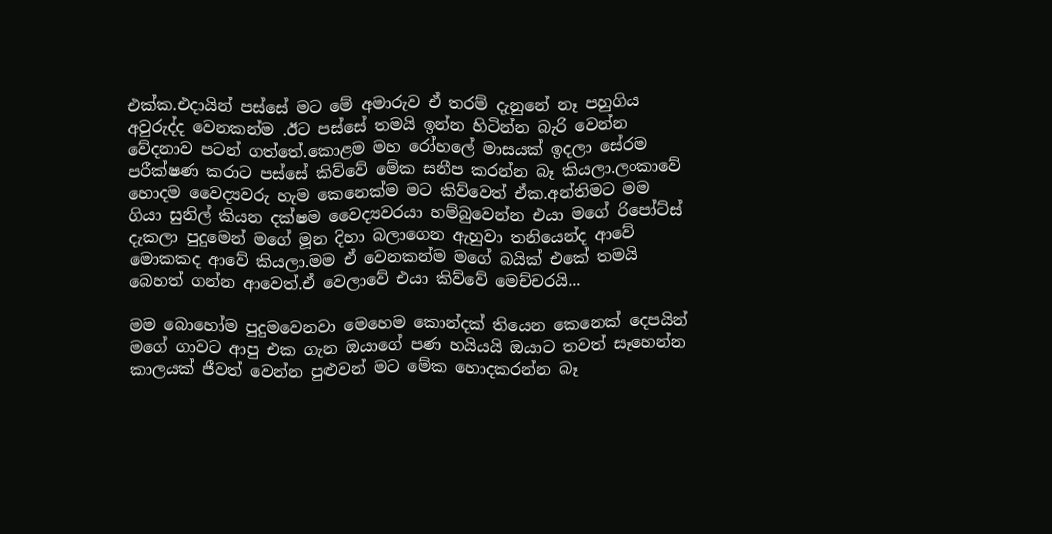එක්ක.එදායින් පස්සේ මට මේ අමාරුව ඒ තරම් දැනුනේ නෑ පහුගිය අවුරුද්ද වෙනකන්ම .ඊට පස්සේ තමයි ඉන්න හිටින්න බැරි වෙන්න වේදනාව පටන් ගත්තේ.කොළම මහ රෝහලේ මාසයක් ඉදලා සේරම පරීක්ෂණ කරාට පස්සේ කිව්වේ මේක සනීප කරන්න බෑ කියලා.ලංකාවේ හොදම වෛද්‍යවරු හැම කෙනෙක්ම මට කිව්වෙත් ඒක.අන්තිමට මම ගියා සුනිල් කියන දක්ෂම වෛද්‍යවරයා හම්බුවෙන්න එයා මගේ රිපෝට්ස් දැකලා පුදුමෙන් මගේ මූන දිහා බලාගෙන ඇහුවා තනියෙන්ද ආවේ මොකකද ආවේ කියලා.මම ඒ වෙනකන්ම මගේ බයික් එකේ තමයි බෙහත් ගන්න ආවෙත්.ඒ වෙලාවේ එයා කිව්වේ මෙච්චරයි...

මම බොහෝම පුදුමවෙනවා මෙහෙම කොන්දක් තියෙන කෙනෙක් දෙපයින් මගේ ගාවට ආපු එක ගැන ඔයාගේ පණ හයියයි ඔයාට තවත් සෑහෙන්න කාලයක් ජීවත් වෙන්න පුළුවන් මට මේක හොදකරන්න බෑ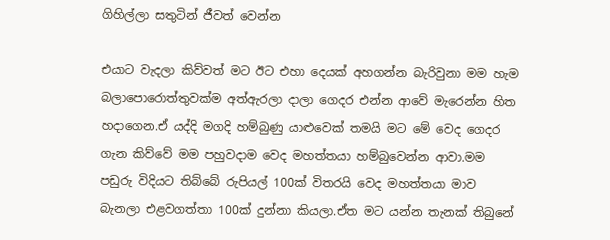ගිහිල්ලා සතුටින් ජීවත් වෙන්න

එයාට වැදලා කිව්වත් මට ඊට එහා දෙයක් අහගන්න බැරිවුනා මම හැම බලාපොරොත්තුවක්ම අත්ඇරලා දාලා ගෙදර එන්න ආවේ මැරෙන්න හිත හදාගෙන.ඒ යද්දි මගදි හම්බුණු යාළුවෙක් තමයි මට මේ වෙද ගෙදර ගැන කිව්වේ මම පහුවදාම වෙද මහත්තයා හම්බුවෙන්න ආවා.මම පඩුරු විදියට තිබ්බේ රුපියල් 100ක් විතරයි වෙද මහත්තයා මාව බැනලා එළවගත්තා 100ක් දුන්නා කියලා.ඒත මට යන්න තැනක් තිබුනේ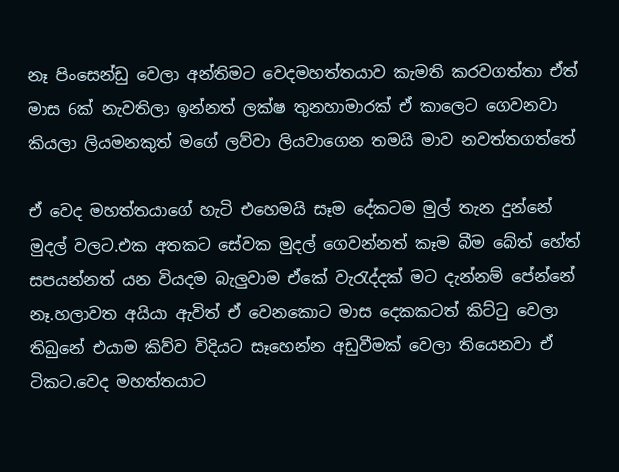නෑ පිංසෙන්ඩු වෙලා අන්තිමට වෙදමහත්තයාව කැමති කරවගත්තා ඒත් මාස 6ක් නැවතිලා ඉන්නත් ලක්ෂ තුනහාමාරක් ඒ කාලෙට ගෙවනවා කියලා ලියමනකුත් මගේ ලව්වා ලියවාගෙන තමයි මාව නවත්තගත්තේ

ඒ වෙද මහත්තයාගේ හැටි එහෙමයි සෑම දේකටම මුල් තැන දුන්නේ මුදල් වලට.එක අතකට සේවක මුදල් ගෙවන්නත් කෑම බීම බේත් හේත් සපයන්නත් යන වියදම බැලුවාම ඒකේ වැරැද්දක් මට දැන්නම් පේන්නේ නෑ.හලාවත අයියා ඇවිත් ඒ වෙනකොට මාස දෙකකටත් කිට්ටු වෙලා තිබුනේ එයාම කිව්ව විදියට සෑහෙන්න අඩුවීමක් වෙලා තියෙනවා ඒ ටිකට.වෙද මහත්තයාට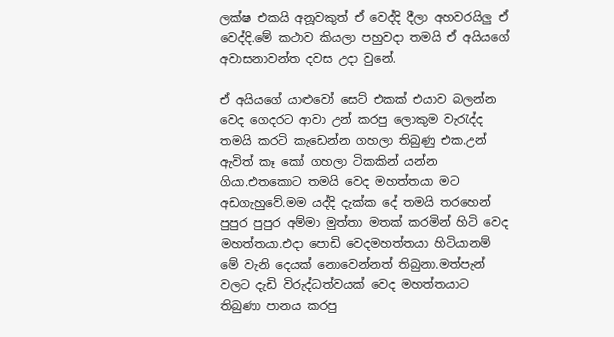ලක්ෂ එකයි අනූවකුත් ඒ වෙද්දි දීලා අහවරයිලු ඒ වෙද්දි.මේ කථාව කියලා පහුවදා තමයි ඒ අයියගේ අවාසනාවන්ත දවස උදා වුනේ.

ඒ අයියගේ යාළුවෝ සෙට් එකක් එයාව බලන්න වෙද ගෙදරට ආවා උන් කරපු ලොකුම වැරැද්ද තමයි කරටි කැඩෙන්න ගහලා තිබුණු එක.උන් ඇවිත් කෑ කෝ ගහලා ටිකකින් යන්න ගියා.එතකොට තමයි වෙද මහත්තයා මට අඩගැහුවේ.මම යද්දි දැක්ක දේ තමයි තරහෙන් පුපුර පුපුර අම්මා මුත්තා මතක් කරමින් හිටි වෙද මහත්තයා.එදා පොඩි වෙදමහත්තයා හිටියානම් මේ වැනි දෙයක් නොවෙන්නත් තිබුනා.මත්පැන් වලට දැඩි විරුද්ධත්වයක් වෙද මහත්තයාට තිබුණා පානය කරපු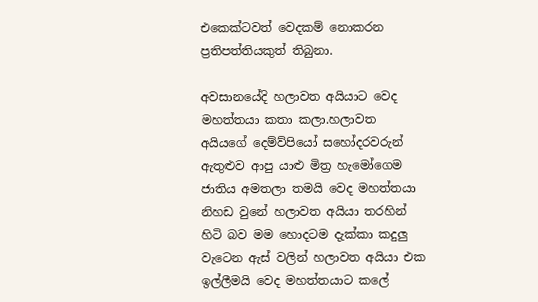එකෙක්ටවත් වෙදකම් නොකරන ප්‍රතිපත්තියකුත් තිබුනා.

අවසානයේදි හලාවත අයියාට වෙද මහත්තයා කතා කලා.හලාවත අයියගේ දෙම්ව්පියෝ සහෝදරවරුන් ඇතුළුව ආපු යාළු මිත්‍ර හැමෝගෙම ජාතිය අමතලා තමයි වෙද මහත්තයා නිහඩ වුනේ හලාවත අයියා තරහින් හිටි බව මම හොදටම දැක්කා කදුලු වැටෙන ඇස් වලින් හලාවත අයියා එක ඉල්ලීමයි වෙද මහත්තයාට කලේ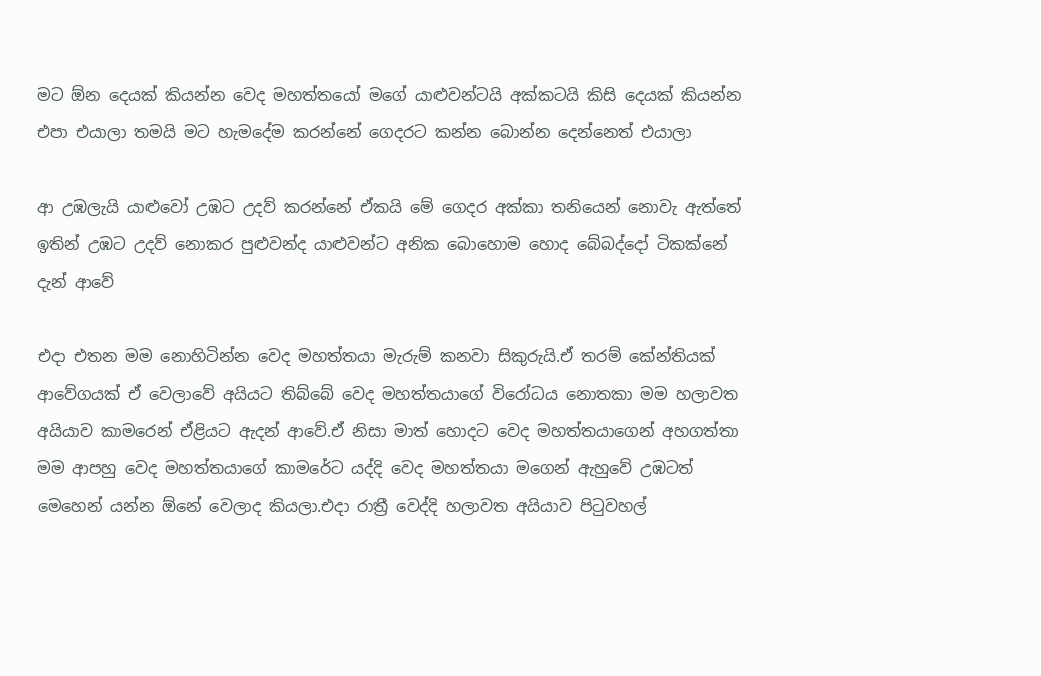මට ඕන දෙයක් කියන්න වෙද මහත්තයෝ මගේ යාළුවන්ටයි අක්කටයි කිසි දෙයක් කියන්න එපා එයාලා තමයි මට හැමදේම කරන්නේ ගෙදරට කන්න බොන්න දෙන්නෙත් එයාලා

ආ උඹලැයි යාළුවෝ උඹට උදව් කරන්නේ ඒකයි මේ ගෙදර අක්කා තනියෙන් නොවැ ඇත්තේ ඉතින් උඹට උදව් නොකර පුළුවන්ද යාළුවන්ට අනික බොහොම හොද බේබද්දෝ ටිකක්නේ දැන් ආවේ

එදා එතන මම නොහිටින්න වෙද මහත්තයා මැරුම් කනවා සිකුරුයි.ඒ තරම් කේන්තියක් ආවේගයක් ඒ වෙලාවේ අයියට තිබ්බේ වෙද මහත්තයාගේ විරෝධය නොතකා මම හලාවත අයියාව කාමරෙන් ඒළියට ඇදන් ආවේ.ඒ නිසා මාත් හොදට වෙද මහත්තයාගෙන් අහගත්තා මම ආපහු වෙද මහත්තයාගේ කාමරේට යද්දි වෙද මහත්තයා මගෙන් ඇහුවේ උඹටත් මෙහෙන් යන්න ඕනේ වෙලාද කියලා.එදා රාත්‍රී වෙද්දි හලාවත අයියාව පිටුවහල්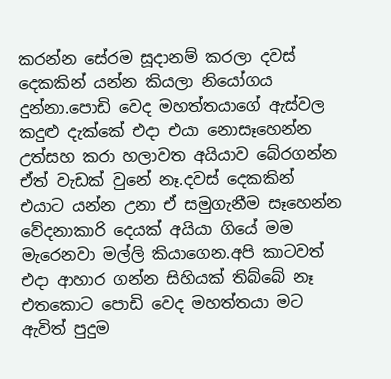කරන්න සේරම සූදානම් කරලා දවස් දෙකකින් යන්න කියලා නියෝගය දුන්නා.පොඩි වෙද මහත්තයාගේ ඇස්වල කදුළු දැක්කේ එදා එයා නොසෑහෙන්න උත්සහ කරා හලාවත අයියාව බේරගන්න ඒත් වැඩක් වුනේ නෑ.දවස් දෙකකින් එයාට යන්න උනා ඒ සමුගැනීම සෑහෙන්න වේදනාකාරි දෙයක් අයියා ගියේ මම මැරෙනවා මල්ලි කියාගෙන.අපි කාටවත් එදා ආහාර ගන්න සිහියක් තිබ්බේ නෑ එතකොට පොඩි වෙද මහත්තයා මට ඇවිත් පුදුම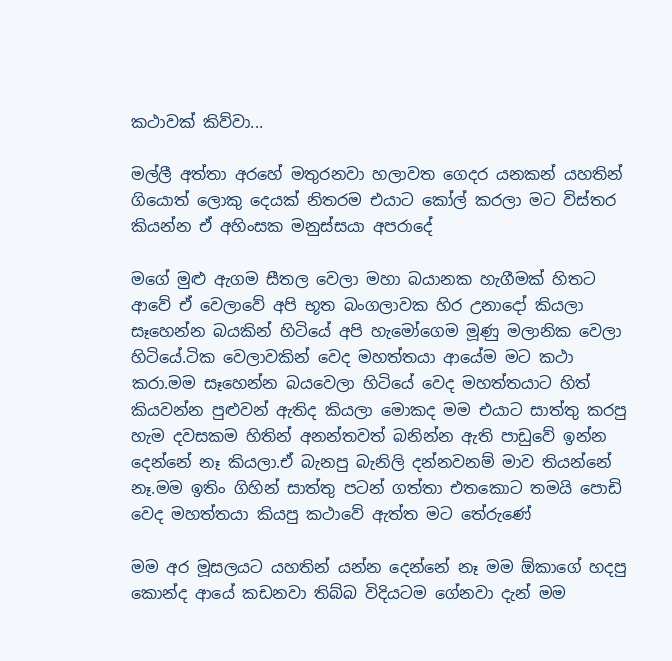කථාවක් කිව්වා...

මල්ලී අත්තා අරහේ මතුරනවා හලාවත ගෙදර යනකන් යහතින් ගියොත් ලොකු දෙයක් නිතරම එයාට කෝල් කරලා මට විස්තර කියන්න ඒ අහිංසක මනුස්සයා අපරාදේ

මගේ මුළු ඇගම සීතල වෙලා මහා බයානක හැගීමක් හිතට ආවේ ඒ වෙලාවේ අපි භූත බංගලාවක හිර උනාදෝ කියලා සෑහෙන්න බයකින් හිටියේ අපි හැමෝගෙම මූණු මලානික වෙලා හිටියේ.ටික වෙලාවකින් වෙද මහත්තයා ආයේම මට කථා කරා.මම සෑහෙන්න බයවෙලා හිටියේ වෙද මහත්තයාට හිත් කියවන්න පුළුවන් ඇතිද කියලා මොකද මම එයාට සාත්තු කරපු හැම දවසකම හිතින් අනන්තවත් බනින්න ඇති පාඩුවේ ඉන්න දෙන්නේ නෑ කියලා.ඒ බැනපු බැනිලි දන්නවනම් මාව තියන්නේ නෑ.මම ඉතිං ගිහින් සාත්තු පටන් ගත්තා එතකොට තමයි පොඩි වෙද මහත්තයා කියපු කථාවේ ඇත්ත මට තේරුණේ

මම අර මූසලයට යහතින් යන්න දෙන්නේ නෑ මම ඕකාගේ හදපු කොන්ද ආයේ කඩනවා තිබ්බ විදියටම ගේනවා දැන් මම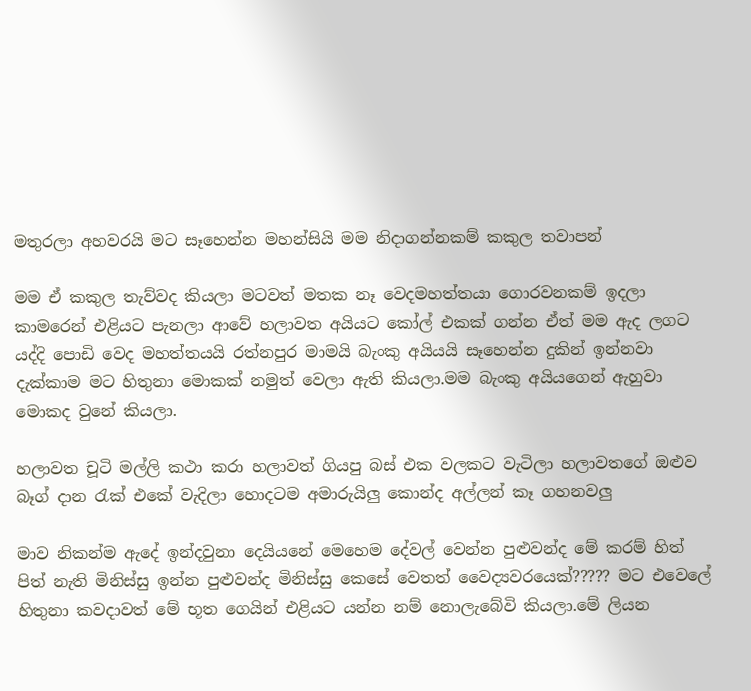මතුරලා අහවරයි මට සෑහෙන්න මහන්සියි මම නිදාගන්නකම් කකුල තවාපන්

මම ඒ කකුල තැව්වද කියලා මටවත් මතක නෑ වෙදමහත්තයා ගොරවනකම් ඉදලා කාමරෙන් එළියට පැනලා ආවේ හලාවත අයියට කෝල් එකක් ගන්න ඒත් මම ඇද ලගට යද්දි පොඩි වෙද මහත්තයයි රත්නපුර මාමයි බැංකු අයියයි සෑහෙන්න දුකින් ඉන්නවා දැක්කාම මට හිතුනා මොකක් නමුත් වෙලා ඇති කියලා.මම බැංකු අයියගෙන් ඇහුවා මොකද වුනේ කියලා.

හලාවත චූටි මල්ලි කථා කරා හලාවත් ගියපු බස් එක වලකට වැටිලා හලාවතගේ ඔළුව බෑග් දාන රැක් එකේ වැදිලා හොදටම අමාරුයිලු කොන්ද අල්ලන් කෑ ගහනවලු

මාව නිකන්ම ඇදේ ඉන්දවුනා දෙයියනේ මෙහෙම දේවල් වෙන්න පුළුවන්ද මේ කරම් හිත් පිත් නැති මිනිස්සු ඉන්න පුළුවන්ද මිනිස්සු කෙසේ වෙතත් වෛද්‍යවරයෙක්????? මට එවෙලේ හිතුනා කවදාවත් මේ භූත ගෙයින් එළියට යන්න නම් නොලැබේවි කියලා.මේ ලියන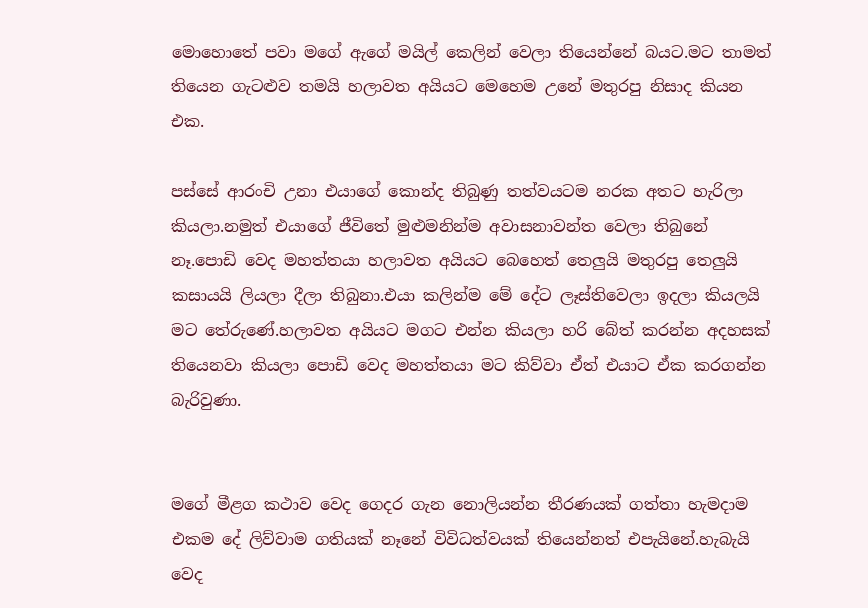මොහොතේ පවා මගේ ඇගේ මයිල් කෙලින් වෙලා තියෙන්නේ බයට.මට තාමත් තියෙන ගැටළුව තමයි හලාවත අයියට මෙහෙම උනේ මතුරපු නිසාද කියන එක.

පස්සේ ආරංචි උනා එයාගේ කොන්ද තිබුණු තත්වයටම නරක අතට හැරිලා කියලා.නමුත් එයාගේ ජීවිතේ මුළුමනින්ම අවාසනාවන්ත වෙලා තිබුනේ නෑ.පොඩි වෙද මහත්තයා හලාවත අයියට බෙහෙත් තෙලුයි මතුරපු තෙලුයි කසායයි ලියලා දීලා තිබුනා.එයා කලින්ම මේ දේට ලෑස්තිවෙලා ඉදලා කියලයි මට තේරුණේ.හලාවත අයියට මගට එන්න කියලා හරි බේත් කරන්න අදහසක් තියෙනවා කියලා පොඩි වෙද මහත්තයා මට කිව්වා ඒත් එයාට ඒක කරගන්න බැරිවුණා.


මගේ මීළග කථාව වෙද ගෙදර ගැන නොලියන්න තීරණයක් ගත්තා හැමදාම එකම දේ ලිව්වාම ගතියක් නෑනේ විවිධත්වයක් තියෙන්නත් එපැයිනේ.හැබැයි වෙද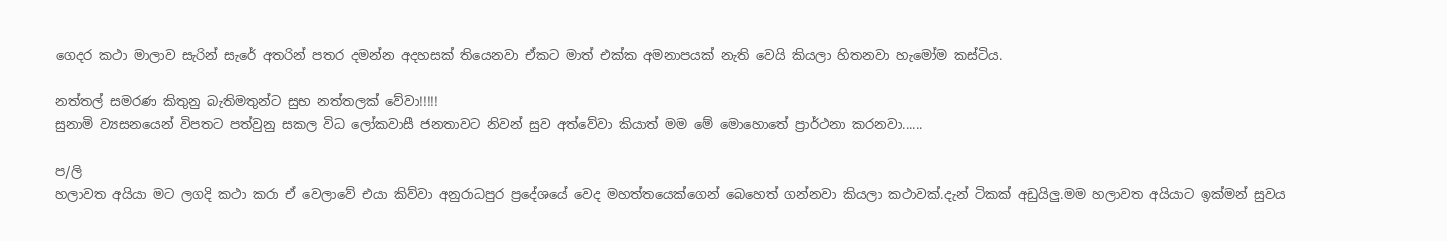ගෙදර කථා මාලාව සැරින් සැරේ අතරින් පතර දමන්න අදහසක් තියෙනවා ඒකට මාත් එක්ක අමනාපයක් නැති වෙයි කියලා හිතනවා හැමෝම කස්ටිය.

නත්තල් සමරණ කිතුනු බැතිමතුන්ට සුභ නත්තලක් වේවා!!!!!
සුනාමි ව්‍යසනයෙන් විපතට පත්වුනු සකල විධ ලෝකවාසී ජනතාවට නිවන් සුව අත්වේවා කියාත් මම මේ මොහොතේ ප්‍රාර්ථනා කරනවා......

ප/ලි
හලාවත අයියා මට ලගදි කථා කරා ඒ වෙලාවේ එයා කිව්වා අනුරාධපුර ප්‍රදේශයේ වෙද මහත්තයෙක්ගෙන් බෙහෙත් ගන්නවා කියලා කථාවක්.දැන් ටිකක් අඩුයිලු.මම හලාවත අයියාට ඉක්මන් සුවය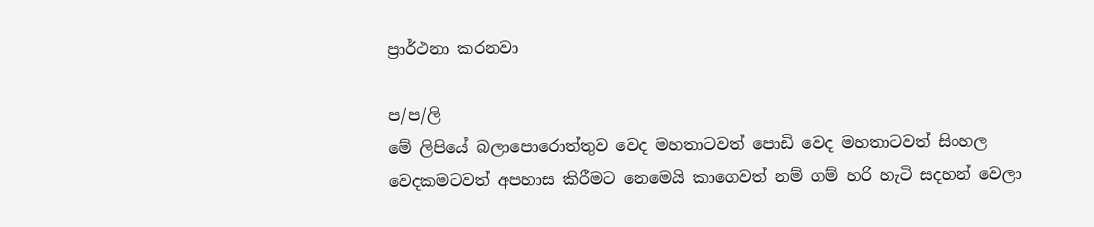ප්‍රාර්ථනා කරනවා

ප/ප/ලි
මේ ලිපියේ බලාපොරොත්තුව වෙද මහතාටවත් පොඩි වෙද මහතාටවත් සිංහල වෙදකමටවත් අපහාස කිරීමට නෙමෙයි කාගෙවත් නම් ගම් හරි හැටි සදහන් වෙලා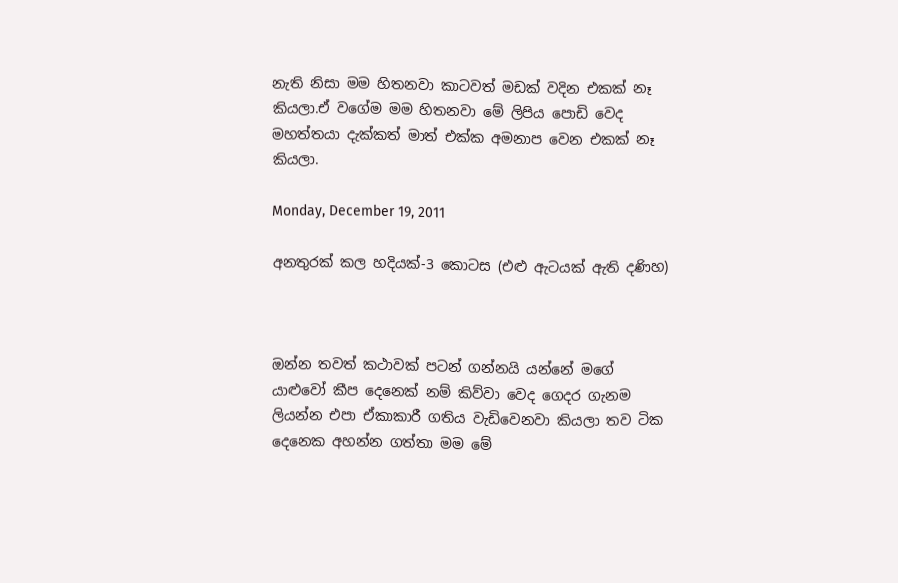නැති නිසා මම හිතනවා කාටවත් මඩක් වදින එකක් නෑ කියලා.ඒ වගේම මම හිතනවා මේ ලිපිය පොඩි වෙද මහත්තයා දැක්කත් මාත් එක්ක අමනාප වෙන එකක් නෑ කියලා.

Monday, December 19, 2011

අනතුරක් කල හදියක්-3 කොටස (එළු ඇටයක් ඇති දණිහ)



ඔන්න තවත් කථාවක් පටන් ගන්නයි යන්නේ මගේ යාළුවෝ කීප දෙනෙක් නම් කිව්වා වෙද ගෙදර ගැනම ලියන්න එපා ඒකාකාරී ගතිය වැඩිවෙනවා කියලා තව ටික දෙනෙක අහන්න ගත්තා මම මේ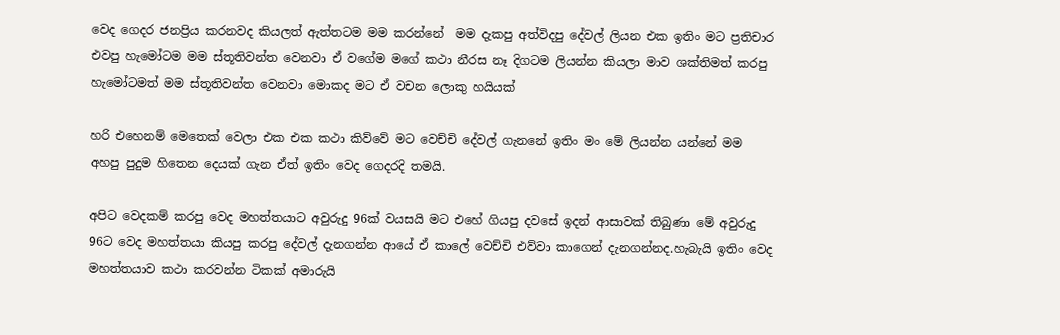වෙද ගෙදර ජනප්‍රිය කරනවද කියලත් ඇත්තටම මම කරන්නේ  මම දැකපු අත්විදපු දේවල් ලියන එක ඉතිං මට ප්‍රතිචාර එවපු හැමෝටම මම ස්තූතිවන්ත වෙනවා ඒ වගේම මගේ කථා නීරස නෑ දිගටම ලියන්න කියලා මාව ශක්තිමත් කරපු හැමෝටමත් මම ස්තූතිවන්ත වෙනවා මොකද මට ඒ වචන ලොකු හයියක්

හරි එහෙනම් මෙතෙක් වෙලා එක එක කථා කිව්වේ මට වෙච්චි දේවල් ගැනනේ ඉතිං මං මේ ලියන්න යන්නේ මම අහපු පුදුම හිතෙන දෙයක් ගැන ඒත් ඉතිං වෙද ගෙදරදි තමයි.

අපිට වෙදකම් කරපු වෙද මහත්තයාට අවුරුදු 96ක් වයසයි මට එහේ ගියපු දවසේ ඉදන් ආසාවක් තිබුණා මේ අවුරුදු 96ට වෙද මහත්තයා කියපු කරපු දේවල් දැනගන්න ආයේ ඒ කාලේ වෙච්චි එව්වා කාගෙන් දැනගන්නද.හැබැයි ඉතිං වෙද මහත්තයාව කථා කරවන්න ටිකක් අමාරුයි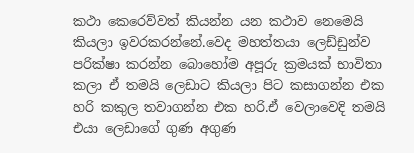කථා කෙරෙව්වත් කියන්න යන කථාව නෙමෙයි කියලා ඉවරකරන්නේ.වෙද මහත්තයා ලෙඩ්ඩුන්ව පරික්ෂා කරන්න බොහෝම අපූරු ක්‍රමයක් භාවිතා කලා ඒ තමයි ලෙඩාට කියලා පිට කසාගන්න එක හරි කකුල තවාගන්න එක හරි.ඒ වෙලාවෙදි තමයි එයා ලෙඩාගේ ගුණ අගුණ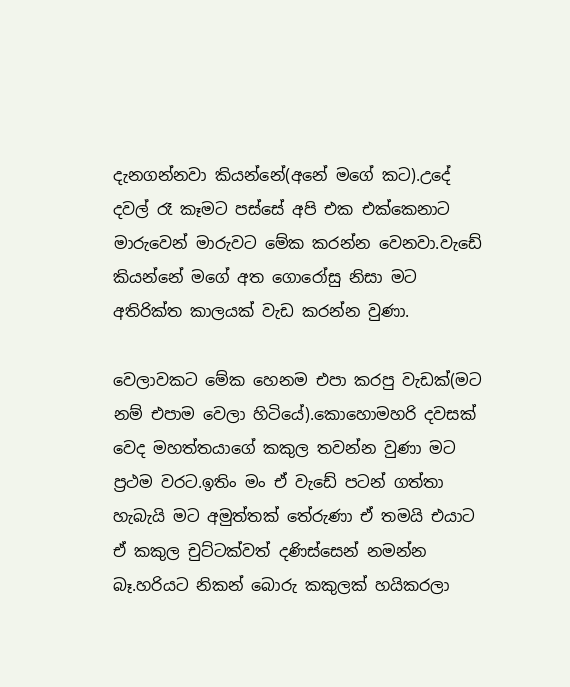දැනගන්නවා කියන්නේ(අනේ මගේ කට).උදේ දවල් රෑ කෑමට පස්සේ අපි එක එක්කෙනාට මාරුවෙන් මාරුවට මේක කරන්න වෙනවා.වැඩේ කියන්නේ මගේ අත ගොරෝසු නිසා මට අතිරික්ත කාලයක් වැඩ කරන්න වුණා.

වෙලාවකට මේක හෙනම එපා කරපු වැඩක්(මට නම් එපාම වෙලා හිටියේ).කොහොමහරි දවසක් වෙද මහත්තයාගේ කකුල තවන්න වුණා මට ප්‍රථම වරට.ඉතිං මං ඒ වැඩේ පටන් ගත්තා හැබැයි මට අමුත්තක් තේරුණා ඒ තමයි එයාට ඒ කකුල චුට්ටක්වත් දණිස්සෙන් නමන්න බෑ.හරියට නිකන් බොරු කකුලක් හයිකරලා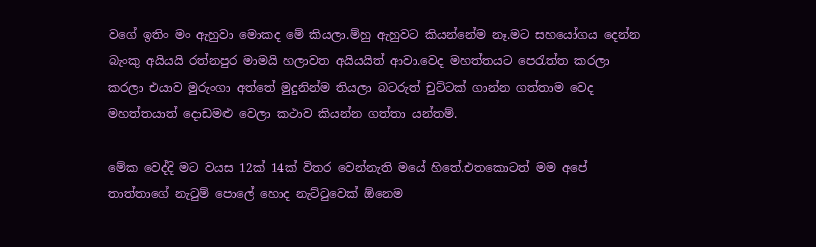වගේ ඉතිං මං ඇහුවා මොකද මේ කියලා.ම්හු ඇහුවට කියන්නේම නෑ.මට සහයෝගය දෙන්න බැංකු අයියයි රත්නපුර මාමයි හලාවත අයියයිත් ආවා.වෙද මහත්තයට පෙරැත්ත කරලා කරලා එයාව මුරුංගා අත්තේ මුදුනින්ම තියලා බටරුත් චුට්ටක් ගාන්න ගත්තාම වෙද මහත්තයාත් දොඩමළු වෙලා කථාව කියන්න ගත්තා යන්තම්.

මේක වෙද්දි මට වයස 12ක් 14ක් විතර වෙන්නැති මයේ හිතේ.එතකොටත් මම අපේ තාත්තාගේ නැටුම් පොලේ හොද නැට්ටුවෙක් ඕනෙම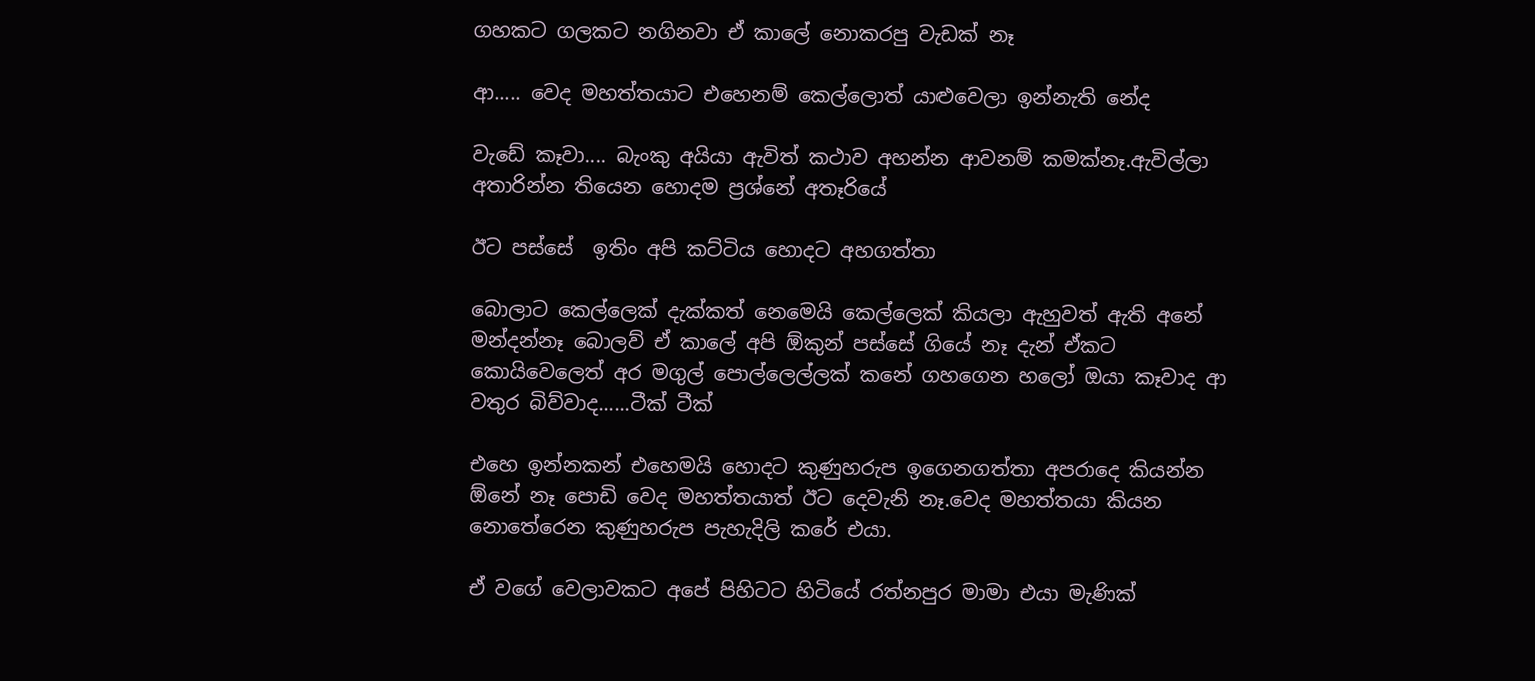ගහකට ගලකට නගිනවා ඒ කාලේ නොකරපු වැඩක් නෑ

ආ..... වෙද මහත්තයාට එහෙනම් කෙල්ලොත් යාළුවෙලා ඉන්නැති නේද

වැඩේ කෑවා.... බැංකු අයියා ඇවිත් කථාව අහන්න ආවනම් කමක්නෑ.ඇවිල්ලා අතාරින්න තියෙන හොදම ප්‍රශ්නේ අතෑරියේ

ඊට පස්සේ  ඉතිං අපි කට්ටිය හොදට අහගත්තා

බොලාට කෙල්ලෙක් දැක්කත් නෙමෙයි කෙල්ලෙක් කියලා ඇහුවත් ඇති අනේ මන්දන්නෑ බොලව් ඒ කාලේ අපි ඕකුන් පස්සේ ගියේ නෑ දැන් ඒකට කොයිවෙලෙත් අර මගුල් පොල්ලෙල්ලක් කනේ ගහගෙන හලෝ ඔයා කෑවාද ආ වතුර බිව්වාද......ටීක් ටීක්

එහෙ ඉන්නකන් එහෙමයි හොදට කුණුහරුප ඉගෙනගත්තා අපරාදෙ කියන්න ඕනේ නෑ පොඩි වෙද මහත්තයාත් ඊට දෙවැනි නෑ.වෙද මහත්තයා කියන නොතේරෙන කුණුහරුප පැහැදිලි කරේ එයා.

ඒ වගේ වෙලාවකට අපේ පිහිටට හිටියේ රත්නපුර මාමා එයා මැණික්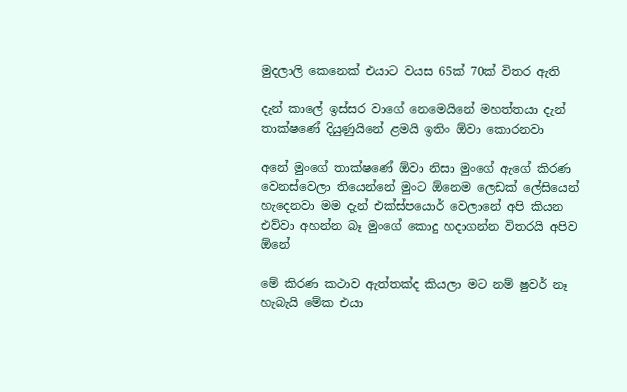මුදලාලි කෙනෙක් එයාට වයස 65ක් 70ක් විතර ඇති

දැන් කාලේ ඉස්සර වාගේ නෙමෙයිනේ මහත්තයා දැන් තාක්ෂණේ දියුණුයිනේ ළමයි ඉතිං ඕවා කොරනවා

අනේ මුංගේ තාක්ෂණේ ඕවා නිසා මුංගේ ඇගේ කිරණ වෙනස්වෙලා තියෙන්නේ මුංට ඕනෙම ලෙඩක් ලේසියෙන් හැදෙනවා මම දැන් එක්ස්පයොර් වෙලානේ අපි කියන එව්වා අහන්න බෑ මුංගේ කොදු හදාගන්න විතරයි අපිව ඕනේ

මේ කිරණ කථාව ඇත්තක්ද කියලා මට නම් ෂුවර් නෑ හැබැයි මේක එයා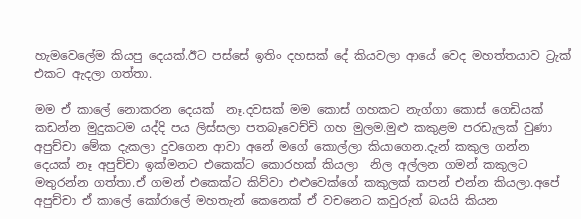හැමවෙලේම කියපු දෙයක්.ඊට පස්සේ ඉතිං දහසක් දේ කියවලා ආයේ වෙද මහත්තයාව ට්‍රැක් එකට ඇදලා ගත්තා.

මම ඒ කාලේ නොකරන දෙයක්  නෑ.දවසක් මම කොස් ගහකට නැග්ගා කොස් ගෙඩියක් කඩන්න මුදුකටම යද්දි පය ලිස්සලා පතබෑවෙච්චි ගහ මුලම.මුළු කකුළම පරඩැලක් වුණා අපුච්චා මේක දැකලා දුවගෙන ආවා අනේ මගේ කොල්ලා කියාගෙන.දැන් කකුල ගන්න දෙයක් නෑ අපුච්චා ඉක්මනට එකෙක්ට කොරහක් කියලා  නිල අල්ලන ගමන් කකුලට මතුරන්න ගත්තා.ඒ ගමන් එකෙක්ට කිව්වා එළුවෙක්ගේ කකුලක් කපන් එන්න කියලා.අපේ අපුච්චා ඒ කාලේ කෝරාලේ මහතැන් කෙනෙක් ඒ වචනෙට කවුරුත් බයයි කියන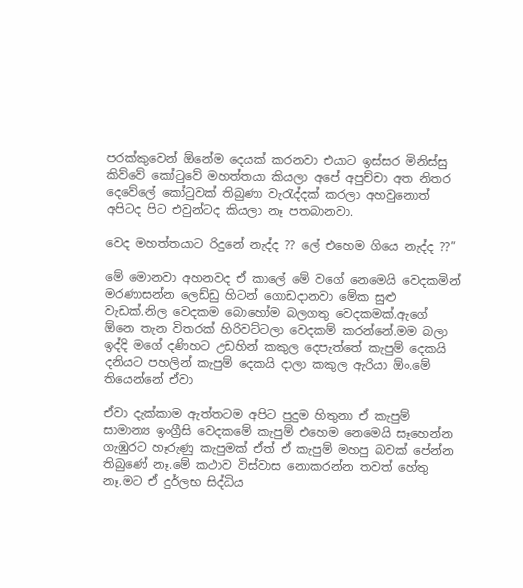පරක්කුවෙන් ඕනේම දෙයක් කරනවා එයාට ඉස්සර මිනිස්සු කිව්වේ කෝටුවේ මහත්තයා කියලා අපේ අපුච්චා අත නිතර දෙවේලේ කෝටුවක් තිබුණා වැරැද්දක් කරලා අහවුනොත් අපිටද පිට එවුන්ටද කියලා නෑ පතබානවා.

වෙද මහත්තයාට රිදුනේ නැද්ද ?? ලේ එහෙම ගියෙ නැද්ද ??”

මේ මොනවා අහනවද ඒ කාලේ මේ වගේ නෙමෙයි වෙදකමින් මරණාසන්න ලෙඩ්ඩු හිටන් ගොඩදානවා මේක සුළු වැඩක්.නිල වෙදකම බොහෝම බලගතු වෙදකමක්.ඇගේ ඕනෙ තැන විතරක් හිරිවට්ටලා වෙදකම් කරන්නේ.මම බලා ඉද්දි මගේ දණිහට උඩහින් කකුල දෙපැත්තේ කැපුම් දෙකයි දනියට පහලින් කැපුම් දෙකයි දාලා කකුල ඇරියා ඕං.මේ තියෙන්නේ ඒවා

ඒවා දැක්කාම ඇත්තටම අපිට පුදුම හිතුනා ඒ කැපුම් සාමාන්‍ය ඉංග්‍රීසි වෙදකමේ කැපුම් එහෙම නෙමෙයි සෑහෙන්න ගැඹුරට හෑරුණු කැපුමක් ඒත් ඒ කැපුම් මහපු බවක් පේන්න තිබුණේ නෑ.මේ කථාව විස්වාස නොකරන්න තවත් හේතු නෑ.මට ඒ දුර්ලභ සිද්ධිය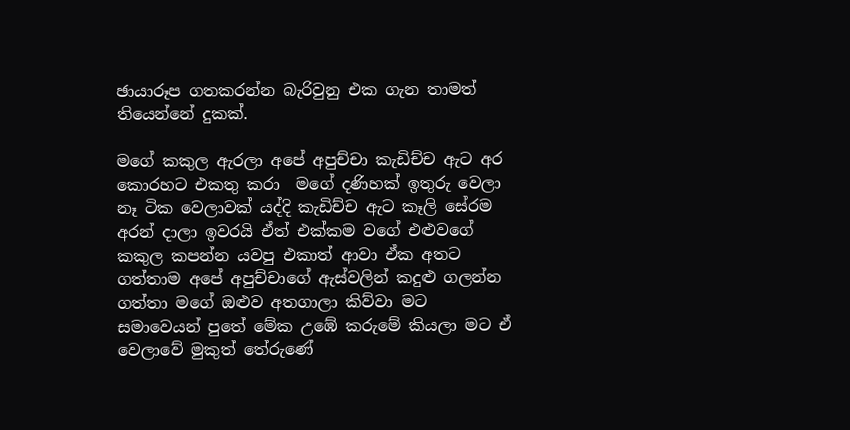ඡායාරූප ගතකරන්න බැරිවුනු එක ගැන තාමත් තියෙන්නේ දුකක්.

මගේ කකුල ඇරලා අපේ අපුච්චා කැඩිච්ච ඇට අර කොරහට එකතු කරා  මගේ දණිහක් ඉතුරු වෙලා නෑ ටික වෙලාවක් යද්දි කැඩිච්ච ඇට කෑලි සේරම අරන් දාලා ඉවරයි ඒත් එක්කම වගේ එළුවගේ කකුල කපන්න යවපු එකාත් ආවා ඒක අතට ගත්තාම අපේ අපුච්චාගේ ඇස්වලින් කදුළු ගලන්න ගත්තා මගේ ඔළුව අතගාලා කිව්වා මට සමාවෙයන් පුතේ මේක උඹේ කරුමේ කියලා මට ඒ වෙලාවේ මුකුත් තේරුණේ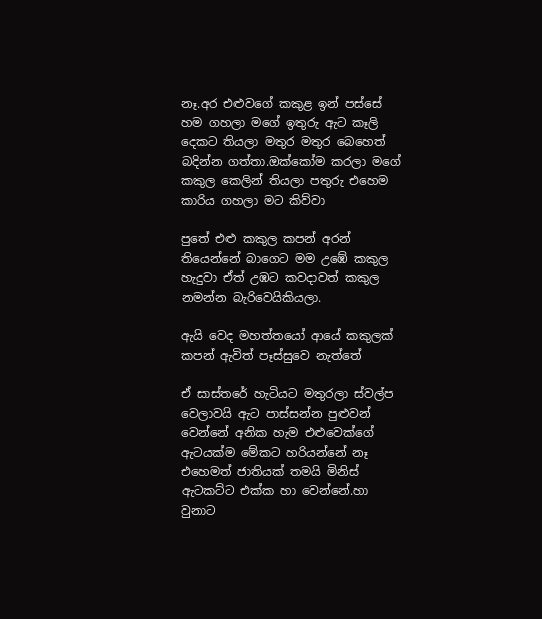නෑ.අර එළුවගේ කකුළ ඉන් පස්සේ හම ගහලා මගේ ඉතුරු ඇට කෑලි දෙකට තියලා මතුර මතුර බෙහෙත් බදින්න ගත්තා.ඔක්කෝම කරලා මගේ කකුල කෙලින් තියලා පතුරු එහෙම කාරිය ගහලා මට කිව්වා

පුතේ එළු කකුල කපන් අරන් තියෙන්නේ බාගෙට මම උඹේ කකුල හැදුවා ඒත් උඹට කවදාවත් කකුල නමන්න බැරිවෙයිකියලා.

ඇයි වෙද මහත්තයෝ ආයේ කකුලක් කපන් ඇවිත් පෑස්සුවෙ නැත්තේ

ඒ සාස්තරේ හැටියට මතුරලා ස්වල්ප වෙලාවයි ඇට පාස්සන්න පුළුවන් වෙන්නේ අනික හැම එළුවෙක්ගේ ඇටයක්ම මේකට හරියන්නේ නෑ එහෙමත් ජාතියක් තමයි මිනිස් ඇටකට්ට එක්ක හා වෙන්නේ.හා වුනාට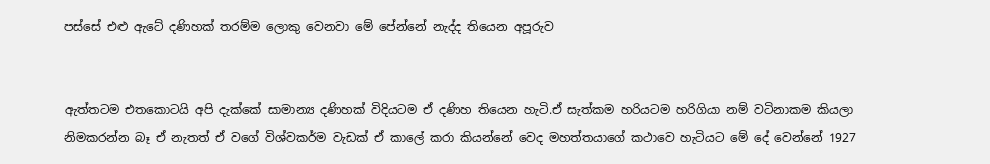පස්සේ එළු ඇටේ දණිහක් තරම්ම ලොකු වෙනවා මේ පේන්නේ නැද්ද තියෙන අපූරුව


ඇත්තටම එතකොටයි අපි දැක්කේ සාමාන්‍ය දණිහක් විදියටම ඒ දණිහ තියෙන හැටි.ඒ සැත්කම හරියටම හරිගියා නම් වටිනාකම කියලා නිමකරන්න බෑ ඒ නැතත් ඒ වගේ විශ්වකර්ම වැඩක් ඒ කාලේ කරා කියන්නේ වෙද මහත්තයාගේ කථාවෙ හැටියට මේ දේ වෙන්නේ 1927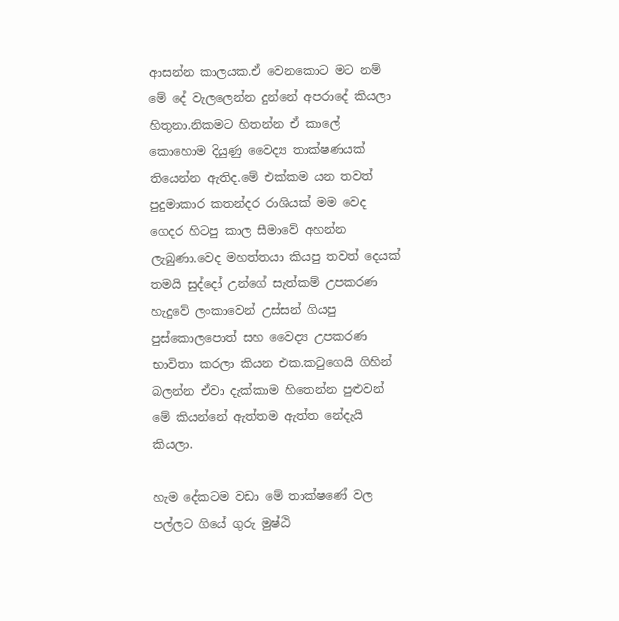ආසන්න කාලයක.ඒ වෙනකොට මට නම් මේ දේ වැලලෙන්න දුන්නේ අපරාදේ කියලා හිතුනා.නිකමට හිතන්න ඒ කාලේ කොහොම දියුණු වෛද්‍ය තාක්ෂණයක් තියෙන්න ඇතිද.මේ එක්කම යන තවත් පුදුමාකාර කතන්දර රාශියක් මම වෙද ගෙදර හිටපු කාල සීමාවේ අහන්න ලැබුණා.වෙද මහත්තයා කියපු තවත් දෙයක් තමයි සුද්දෝ උන්ගේ සැත්කම් උපකරණ හැදුවේ ලංකාවෙන් උස්සන් ගියපු පුස්කොලපොත් සහ වෛද්‍ය උපකරණ භාවිතා කරලා කියන එක.කටුගෙයි ගිහින් බලන්න ඒවා දැක්කාම හිතෙන්න පුළුවන් මේ කියන්නේ ඇත්තම ඇත්ත නේදැයි කියලා.

හැම දේකටම වඩා මේ තාක්ෂණේ වල පල්ලට ගියේ ගුරු මුෂ්ඨි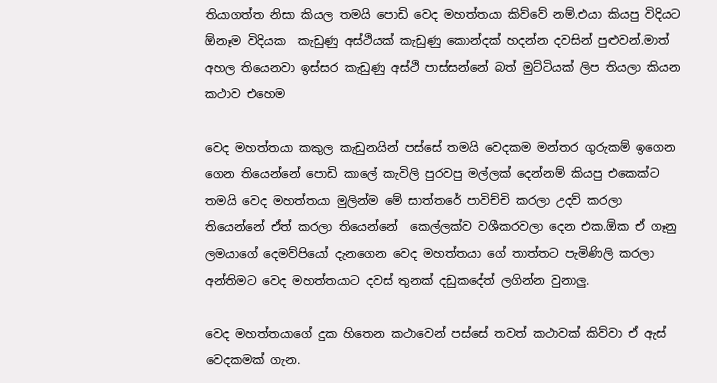තියාගත්ත නිසා කියල තමයි පොඩි වෙද මහත්තයා කිව්වේ නම්.එයා කියපු විදියට ඕනෑම විදියක  කැඩුණු අස්ථියක් කැඩුණු කොන්දක් හදන්න දවසින් පුළුවන්.මාත් අහල තියෙනවා ඉස්සර කැඩුණු අස්ථි පාස්සන්නේ බත් මුට්ටියක් ලිප තියලා කියන කථාව එහෙම

වෙද මහත්තයා කකුල කැඩුනයින් පස්සේ තමයි වෙදකම මන්තර ගුරුකම් ඉගෙන ගෙන තියෙන්නේ පොඩි කාලේ කැවිලි පුරවපු මල්ලක් දෙන්නම් කියපු එකෙක්ට තමයි වෙද මහත්තයා මුලින්ම මේ සාත්තරේ පාවිච්චි කරලා උදව් කරලා තියෙන්නේ ඒත් කරලා තියෙන්නේ  කෙල්ලක්ව වශීකරවලා දෙන එක.ඕක ඒ ගෑනු ලමයාගේ දෙමව්පියෝ දැනගෙන වෙද මහත්තයා ගේ තාත්තට පැමිණිලි කරලා අන්තිමට වෙද මහත්තයාට දවස් තුනක් දඩුකදේත් ලගින්න වුනාලු.

වෙද මහත්තයාගේ දුක හිතෙන කථාවෙන් පස්සේ තවත් කථාවක් කිව්වා ඒ ඇස් වෙදකමක් ගැන.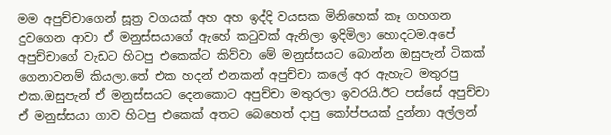මම අපුච්චාගෙන් සූත්‍ර වගයක් අහ අහ ඉද්දි වයසක මිනිහෙක් කෑ ගහගන දුවගෙන ආවා ඒ මනුස්සයාගේ ඇහේ කටුවක් ඇනිලා ඉදිමිලා හොදටම.අපේ අපුච්චාගේ වැඩට හිටපු එකෙක්ට කිව්වා මේ මනුස්සයට බොන්න ඔසුපැන් ටිකක් ගෙනාවනම් කියලා.තේ එක හදන් එනකන් අපුච්චා කලේ අර ඇහැට මතුරපු එක.ඔසුපැන් ඒ මනුස්සයට දෙනකොට අපුච්චා මතුරලා ඉවරයි.ඊට පස්සේ අපුච්චා ඒ මනුස්සයා ගාව හිටපු එකෙක් අතට බෙහෙත් දාපු කෝප්පයක් දුන්නා අල්ලන්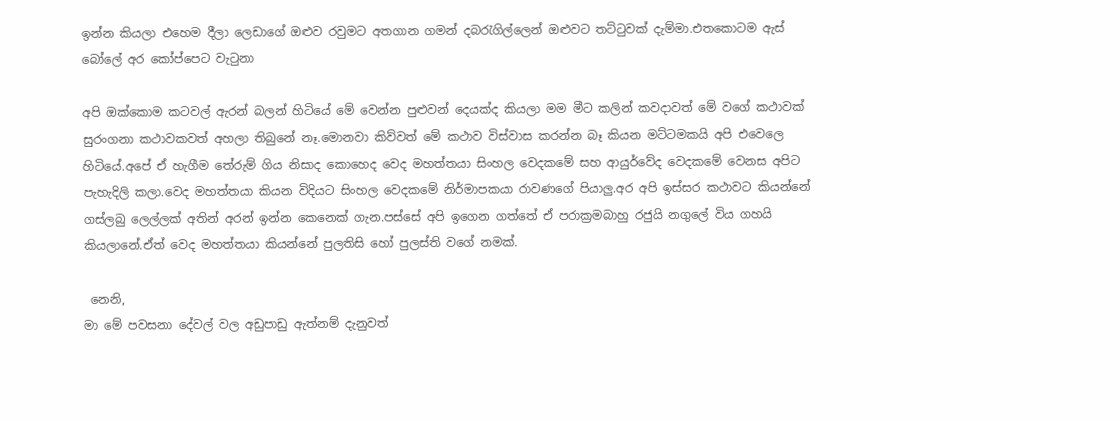ඉන්න කියලා එහෙම දීලා ලෙඩාගේ ඔළුව රවුමට අතගාන ගමන් දබරැගිල්ලෙන් ඔළුවට තට්ටුවක් දැම්මා.එතකොටම ඇස් බෝලේ අර කෝප්පෙට වැටුනා

අපි ඔක්කොම කටවල් ඇරන් බලන් හිටියේ මේ වෙන්න පුළුවන් දෙයක්ද කියලා මම මීට කලින් කවදාවත් මේ වගේ කථාවක් සුරංගනා කථාවකවත් අහලා තිබුනේ නෑ.මොනවා කිව්වත් මේ කථාව විස්වාස කරන්න බෑ කියන මට්ටමකයි අපි එවෙලෙ හිටියේ.අපේ ඒ හැගීම තේරුම් ගිය නිසාද කොහෙද වෙද මහත්තයා සිංහල වෙදකමේ සහ ආයුර්වේද වෙදකමේ වෙනස අපිට පැහැදිලි කලා.වෙද මහත්තයා කියන විදියට සිංහල වෙදකමේ නිර්මාපකයා රාවණගේ පියාලු.අර අපි ඉස්සර කථාවට කියන්නේ ගස්ලබු ලෙල්ලක් අතින් අරන් ඉන්න කෙනෙක් ගැන.පස්සේ අපි ඉගෙන ගත්තේ ඒ පරාක්‍රමබාහු රජුයි නගුලේ විය ගහයි කියලානේ.ඒත් වෙද මහත්තයා කියන්නේ පුලතිසි හෝ පුලස්ති වගේ නමක්.

 නෙනි,
මා මේ පවසනා දේවල් වල අඩුපාඩු ඇත්නම් දැනුවත්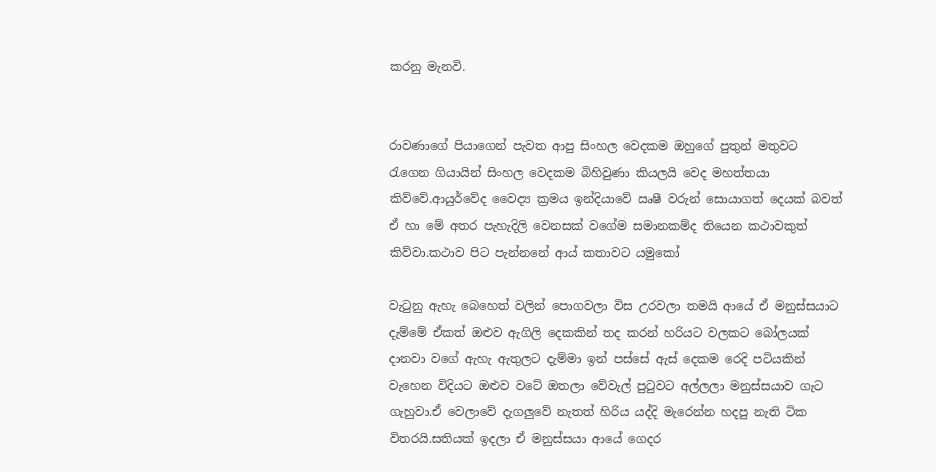කරනු මැනවි.


රාවණාගේ පියාගෙන් පැවත ආපු සිංහල වෙදකම ඔහුගේ පුතුන් මතුවට රැගෙන ගියායින් සිංහල වෙදකම බිහිවුණා කියලයි වෙද මහත්තයා කිව්වේ.ආයුර්වේද වෛද්‍ය ක්‍රමය ඉන්දියාවේ ඍෂී වරුන් සොයාගත් දෙයක් බවත් ඒ හා මේ අතර පැහැදිලි වෙනසක් වගේම සමානකම්ද තියෙන කථාවකුත් කිව්වා.කථාව පිට පැන්නනේ ආය් කතාවට යමුකෝ

වැටුනු ඇහැ බෙහෙත් වලින් පොගවලා විස උරවලා තමයි ආයේ ඒ මනුස්සයාට දැම්මේ ඒකත් ඔළුව ඇගිලි දෙකකින් තද කරන් හරියට වලකට බෝලයක් දානවා වගේ ඇහැ ඇතුලට දැම්මා ඉන් පස්සේ ඇස් දෙකම රෙදි පටියකින් වැහෙන විදියට ඔළුව වටේ ඔතලා වේවැල් පුටුවට අල්ලලා මනුස්සයාව ගැට ගැහුවා.ඒ වෙලාවේ දැගලුවේ නැතත් හිරිය යද්දි මැරෙන්න හදපු නැති ටික විතරයි.සතියක් ඉදලා ඒ මනුස්සයා ආයේ ගෙදර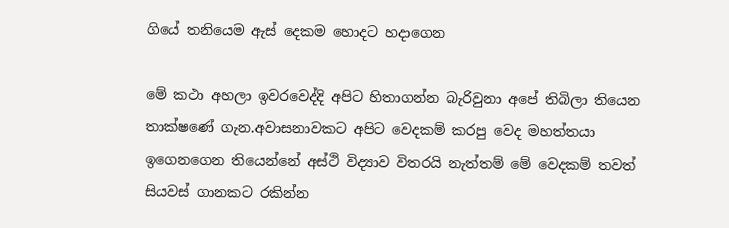ගියේ තනියෙම ඇස් දෙකම හොදට හදාගෙන

මේ කථා අහලා ඉවරවෙද්දි අපිට හිතාගන්න බැරිවුනා අපේ තිබිලා තියෙන තාක්ෂණේ ගැන.අවාසනාවකට අපිට වෙදකම් කරපු වෙද මහත්තයා ඉගෙනගෙන තියෙන්නේ අස්ථි විද්‍යාව විතරයි නැත්තම් මේ වෙදකම් තවත් සියවස් ගානකට රකින්න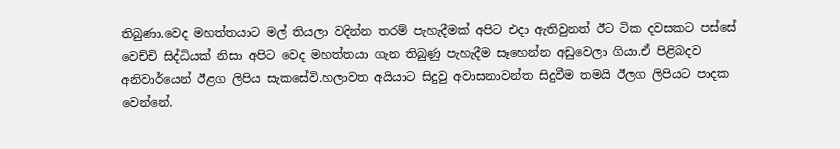තිබුණා.වෙද මහත්තයාට මල් තියලා වදින්න තරම් පැහැදීමක් අපිට එදා ඇතිවුනත් ඊට ටික දවසකට පස්සේ වෙච්චි සිද්ධියක් නිසා අපිට වෙද මහත්තයා ගැන තිබුණු පැහැදීම සෑහෙන්න අඩුවෙලා ගියා.ඒ පිළිබදව අනිවාර්යෙන් ඊළග ලිපිය සැකසේවි.හලාවත අයියාට සිදුවු අවාසනාවන්ත සිදුවීම තමයි ඊලග ලිපියට පාදක වෙන්නේ.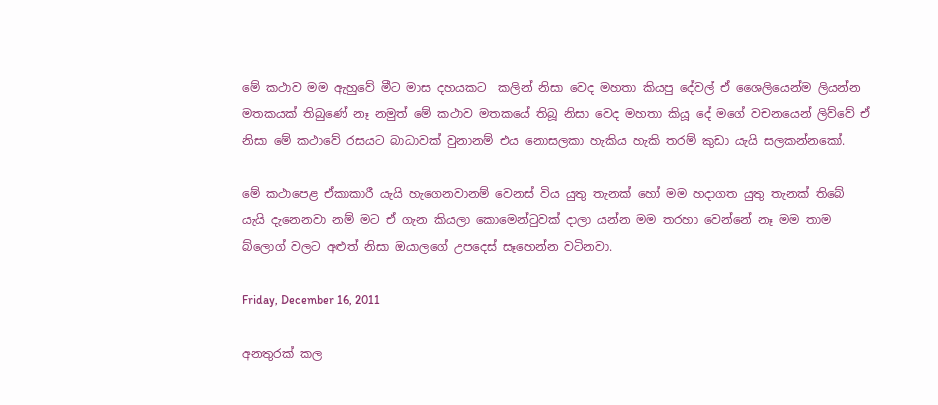මේ කථාව මම ඇහුවේ මීට මාස දහයකට  කලින් නිසා වෙද මහතා කියපු දේවල් ඒ ශෛලියෙන්ම ලියන්න මතකයක් තිබුණේ නෑ නමුත් මේ කථාව මතකයේ තිබූ නිසා වෙද මහතා කියූ දේ මගේ වචනයෙන් ලිව්වේ ඒ නිසා මේ කථාවේ රසයට බාධාවක් වුනානම් එය නොසලකා හැකිය හැකි තරම් කුඩා යැයි සලකන්නකෝ.

මේ කථාපෙළ ඒකාකාරී යැයි හැගෙනවානම් වෙනස් විය යුතු තැනක් හෝ මම හදාගත යුතු තැනක් තිබේ යැයි දැනෙනවා නම් මට ඒ ගැන කියලා කොමෙන්ටුවක් දාලා යන්න මම තරහා වෙන්නේ නෑ මම තාම බ්ලොග් වලට අළුත් නිසා ඔයාලගේ උපදෙස් සෑහෙන්න වටිනවා.

Friday, December 16, 2011

අනතුරක් කල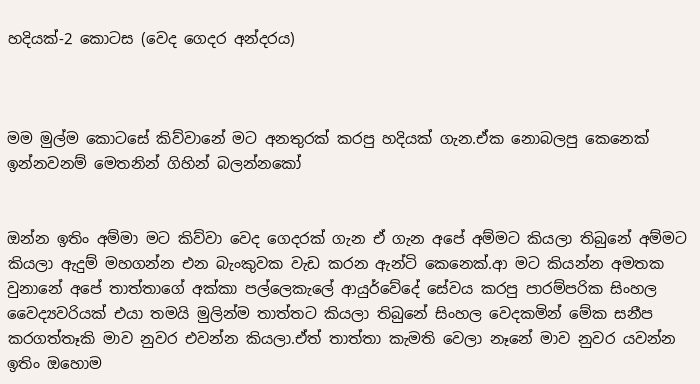හදියක්-2 කොටස (වෙද ගෙදර අන්දරය)



මම මුල්ම කොටසේ කිව්වානේ මට අනතුරක් කරපු හදියක් ගැන.ඒක නොබලපු කෙනෙක් ඉන්නවනම් මෙතනින් ගිහින් බලන්න‍කෝ


ඔන්න ඉතිං අම්මා මට කිව්වා වෙද ගෙදරක් ගැන ඒ ගැන අපේ අම්මට කියලා තිබුනේ අම්මට කියලා ඇදුම් මහගන්න එන බැංකුවක වැඩ කරන ඇන්ටි කෙනෙක්.ආ මට කියන්න අමතක වුනානේ අපේ තාත්තාගේ අක්කා පල්ලෙකැලේ ආයුර්වේදේ සේවය කරපු පාරම්පරික සිංහල වෛද්‍යවරියක් එයා තමයි මුලින්ම තාත්තට කියලා තිබුනේ සිංහල වෙදකමින් මේක සනීප කරගත්තෑකි මාව නුවර එවන්න කියලා.ඒත් තාත්තා කැමති වෙලා නෑනේ මාව නුවර යවන්න ඉතිං ඔහොම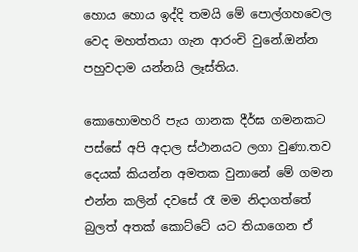හොය හොය ඉද්දි තමයි මේ පොල්ගහවෙල වෙද මහත්තයා ගැන ආරංචි වුනේ.ඔන්න පහුවදාම යන්නයි ලෑස්තිය.

කොහොමහරි පැය ගානක දීර්ඝ ගමනකට පස්සේ අපි අදාල ස්ථානයට ලගා වුණා.තව දෙයක් කියන්න අමතක වුනානේ මේ ගමන එන්න කලින් දවසේ රෑ මම නිදාගත්තේ බුලත් අතක් කොට්ටේ යට තියාගෙන ඒ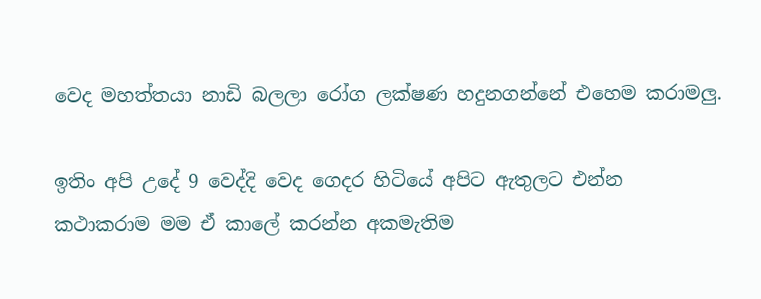වෙද මහත්තයා නාඩි බලලා රෝග ලක්ෂණ හදුනගන්නේ එහෙම කරාමලු.

ඉතිං අපි උදේ 9 වෙද්දි වෙද ගෙදර හිටියේ අපිට ඇතුලට එන්න කථාකරාම මම ඒ කාලේ කරන්න අකමැතිම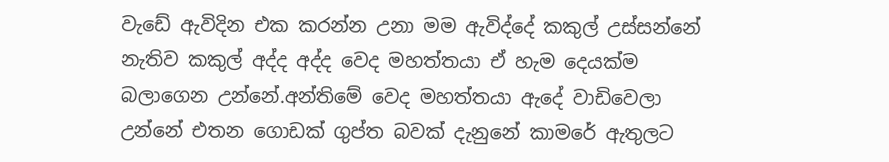වැඩේ ඇවිදින එක කරන්න උනා මම ඇවිද්දේ කකුල් උස්සන්නේ නැතිව කකුල් අද්ද අද්ද වෙද මහත්තයා ඒ හැම දෙයක්ම බලාගෙන උන්නේ.අන්තිමේ වෙද මහත්තයා ඇදේ වාඩිවෙලා උන්නේ එතන ගොඩක් ගුප්ත බවක් දැනුනේ කාමරේ ඇතුලට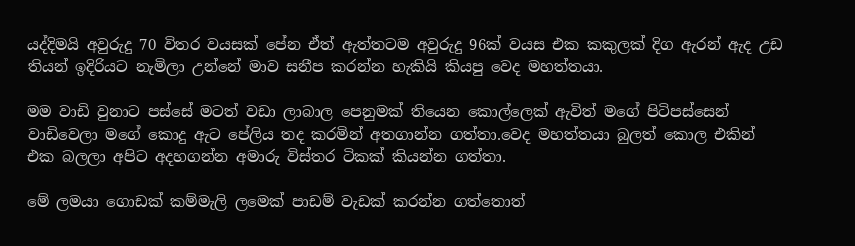යද්දිමයි අවුරුදු 70 විතර වයසක් පේන ඒත් ඇත්තටම අවුරුදු 96ක් වයස එක කකුලක් දිග ඇරන් ඇද උඩ තියන් ඉදිරියට නැමිලා උන්නේ මාව සනීප කරන්න හැකියි කියපු වෙද මහත්තයා.

මම වාඩි වුනාට පස්සේ මටත් වඩා ලාබාල පෙනුමක් තියෙන කොල්ලෙක් ඇවිත් මගේ පිටිපස්සෙන් වාඩිවෙලා මගේ කොදු ඇට පේලිය තද කරමින් අතගාන්න ගත්තා.වෙද මහත්තයා බුලත් කොල එකින් එක බලලා අපිට අදහගන්න අමාරු විස්තර ටිකක් කියන්න ගත්තා.

මේ ලමයා ගොඩක් කම්මැලි ලමෙක් පාඩම් වැඩක් කරන්න ගත්තොත්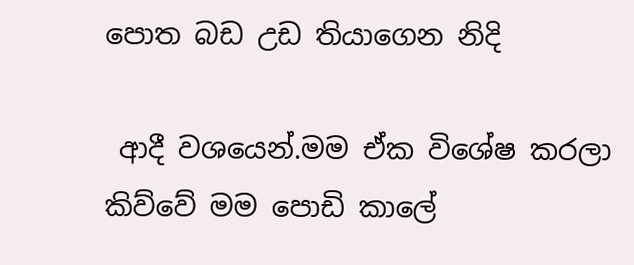පොත බඩ උඩ තියාගෙන නිදි

 ආදී වශයෙන්.මම ඒක විශේෂ කරලා කිව්වේ මම පොඩි කාලේ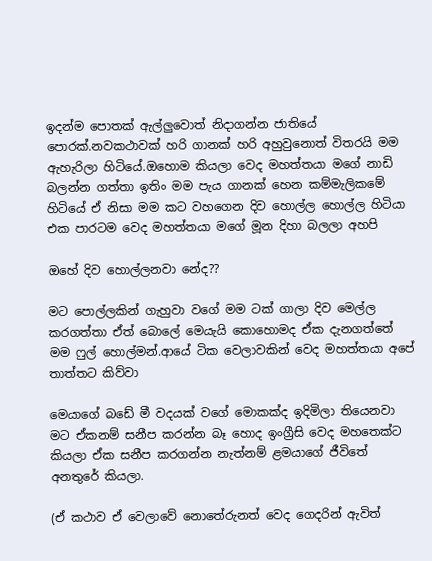ඉදන්ම පොතක් ඇල්ලුවොත් නිදාගන්න ජාතියේ පොරක්.නවකථාවක් හරි ගානක් හරි අහුවුනොත් විතරයි මම ඇහැරිලා හිටියේ.ඔහොම කියලා වෙද මහත්තයා මගේ නාඩි බලන්න ගත්තා ඉතිං මම පැය ගානක් හෙන කම්මැලිකමේ හිටියේ ඒ නිසා මම කට වහගෙන දිව හොල්ල හොල්ල හිටියා එක පාරටම වෙද මහත්තයා මගේ මූන දිහා බලලා අහපි

ඔහේ දිව හොල්ලනවා නේද??

මට පොල්ලකින් ගැහුවා වගේ මම ටක් ගාලා දිව මෙල්ල කරගත්තා ඒත් බොලේ මෙයැයි කොහොමද ඒක දැනගත්තේ මම ෆුල් හොල්මන්.ආයේ ටික වෙලාවකින් වෙද මහත්තයා අපේ තාත්තට කිව්වා

මෙයාගේ බඩේ මී වදයක් වගේ මොකක්ද ඉදිමිලා තියෙනවා මට ඒකනම් සනීප කරන්න බෑ හොද ඉංග්‍රීසි වෙද මහතෙක්ට කියලා ඒක සනීප කරගන්න නැත්නම් ළමයාගේ ජීවිතේ අනතුරේ කියලා.

(ඒ කථාව ඒ වෙලාවේ නොතේරුනත් වෙද ගෙදරින් ඇවිත්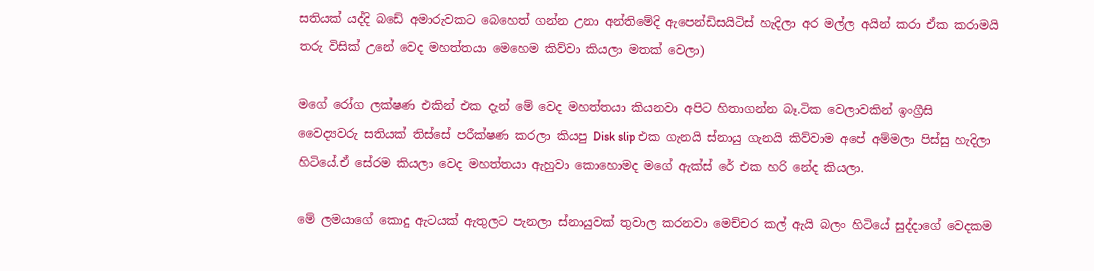සතියක් යද්දි බඩේ අමාරුවකට බෙහෙත් ගන්න උනා අන්තිමේදි ඇපෙන්ඩිසයිටිස් හැදිලා අර මල්ල අයින් කරා ඒක කරාමයි තරු විසික් උනේ වෙද මහත්තයා මෙහෙම කිව්වා කියලා මතක් වෙලා)

මගේ රෝග ලක්ෂණ එකින් එක දැන් මේ වෙද මහත්තයා කියනවා අපිට හිතාගන්න බෑ.ටික වෙලාවකින් ඉංග්‍රීසි වෛද්‍යවරු සතියක් තිස්සේ පරීක්ෂණ කරලා කියපු Disk slip එක ගැනයි ස්නායු ගැනයි කිව්වාම අපේ අම්මලා පිස්සු හැදිලා හිටියේ.ඒ සේරම කියලා වෙද මහත්තයා ඇහුවා කොහොමද මගේ ඇක්ස් රේ එක හරි නේද කියලා.

මේ ලමයාගේ කොදු ඇටයක් ඇතුලට පැනලා ස්නායුවක් තුවාල කරනවා මෙච්චර කල් ඇයි බලං හිටියේ සුද්දාගේ වෙදකම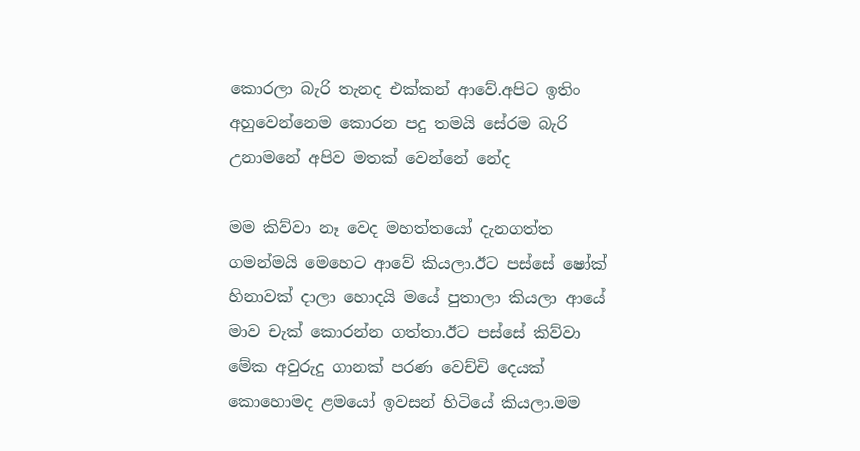කොරලා බැරි තැනද එක්කන් ආවේ.අපිට ඉතිං අහුවෙන්නෙම කොරන පදු තමයි සේරම බැරි උනාමනේ අපිව මතක් වෙන්නේ නේද

මම කිව්වා නෑ වෙද මහත්තයෝ දැනගත්ත ගමන්මයි මෙහෙට ආවේ කියලා.ඊට පස්සේ ෂෝක් හිනාවක් දාලා හොදයි මයේ පුතාලා කියලා ආයේ මාව චැක් කොරන්න ගත්තා.ඊට පස්සේ කිව්වා මේක අවුරුදු ගානක් පරණ වෙච්චි දෙයක් කොහොමද ළමයෝ ඉවසන් හිටියේ කියලා.මම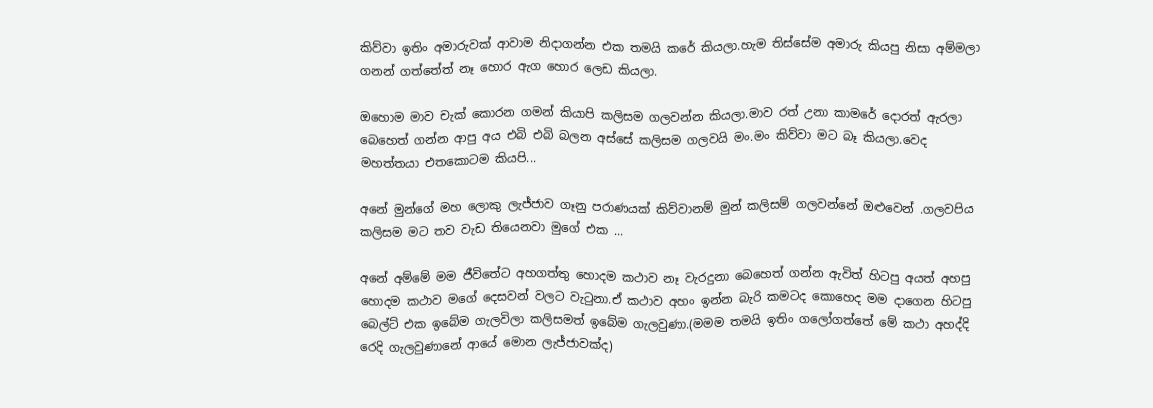කිව්වා ඉතිං අමාරුවක් ආවාම නිදාගන්න එක තමයි කරේ කියලා.හැම තිස්සේම අමාරු කියපු නිසා අම්මලා ගනන් ගත්තේත් නෑ හොර ඇග හොර ලෙඩ කියලා.

ඔහොම මාව චැක් කොරන ගමන් කියාපි කලිසම ගලවන්න කියලා.මාව රත් උනා කාමරේ දොරත් ඇරලා බෙහෙත් ගන්න ආපු අය එබි එබි බලන අස්සේ කලිසම ගලවයි මං.මං කිව්වා මට බෑ කියලා.වෙද මහත්තයා එතකොටම කියපි...

අනේ මුන්ගේ මහ ලොකු ලැජ්ජාව ගෑනු පරාණයක් කිව්වානම් මුන් කලිසම් ගලවන්නේ ඔළුවෙන් .ගලවපිය කලිසම මට තව වැඩ තියෙනවා මුගේ එක ...

අනේ අම්මේ මම ජීවිතේට අහගත්තු හොදම කථාව නෑ වැරදුනා බෙහෙත් ගන්න ඇවිත් හිටපු අයත් අහපු හොදම කථාව මගේ දෙසවන් වලට වැටුනා.ඒ කථාව අහං ඉන්න බැරි කමටද කොහෙද මම දාගෙන හිටපු බෙල්ට් එක ඉබේම ගැලවිලා කලිසමත් ඉබේම ගැලවුණා.(මමම තමයි ඉතිං ගලෝගත්තේ මේ කථා අහද්දි රෙදි ගැලවුණානේ ආයේ මොන ලැජ්ජාවක්ද)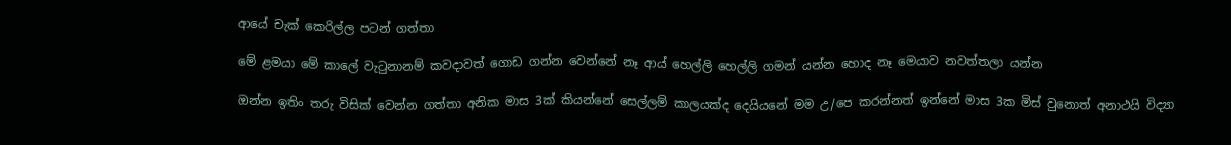ආයේ චැක් කෙරිල්ල පටන් ගත්තා

මේ ළමයා මේ කාලේ වැටුනානම් කවදාවත් ගොඩ ගන්න වෙන්නේ නෑ ආය් හෙල්ලි හෙල්ලි ගමන් යන්න හොද නෑ මෙයාව නවත්තලා යන්න

ඔන්න ඉතිං තරු විසික් වෙන්න ගත්තා අනික මාස 3ක් කියන්නේ සෙල්ලම් කාලයක්ද දෙයියනේ මම උ/පෙ කරන්නත් ඉන්නේ මාස 3ක මිස් වුනොත් අනාථයි විද්‍යා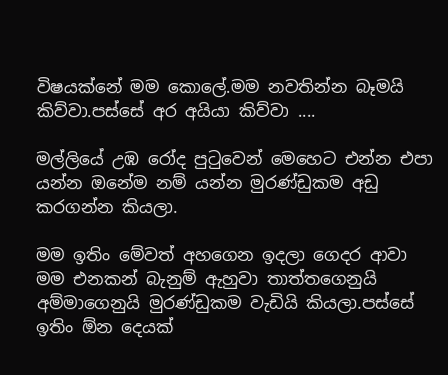විෂයක්නේ මම කොලේ.මම නවතින්න බෑමයි කිව්වා.පස්සේ අර අයියා කිව්වා ....

මල්ලියේ උඹ රෝද පුටුවෙන් මෙහෙට එන්න එපා යන්න ඔනේම නම් යන්න මුරණ්ඩුකම අඩු කරගන්න කියලා.

මම ඉතිං මේවත් අහගෙන ඉදලා ගෙදර ආවා මම එනකන් බැනුම් ඇහුවා තාත්තගෙනුයි අම්මාගෙනුයි මුරණ්ඩුකම වැඩියි කියලා.පස්සේ ඉතිං ඕන දෙයක්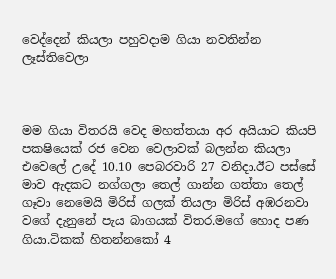වෙද්දෙන් කියලා පහුවදාම ගියා නවතින්න ලෑස්තිවෙලා



මම ගියා විතරයි වෙද මහත්තයා අර අයියාට කියපි පකෂියෙක් රජ වෙන වෙලාවක් බලන්න කියලා එවෙලේ උදේ 10.10 පෙබරවාරි 27 වනිදා.ඊට පස්සේ මාව ඇදකට නග්ගලා තෙල් ගාන්න ගත්තා තෙල් ගෑවා නෙමෙයි මිරිස් ගලක් තියලා මිරිස් අඹරනවා වගේ දැනුනේ පැය බාගයක් විතර.මගේ හොද පණ ගියා.ටිකක් හිතන්නකෝ 4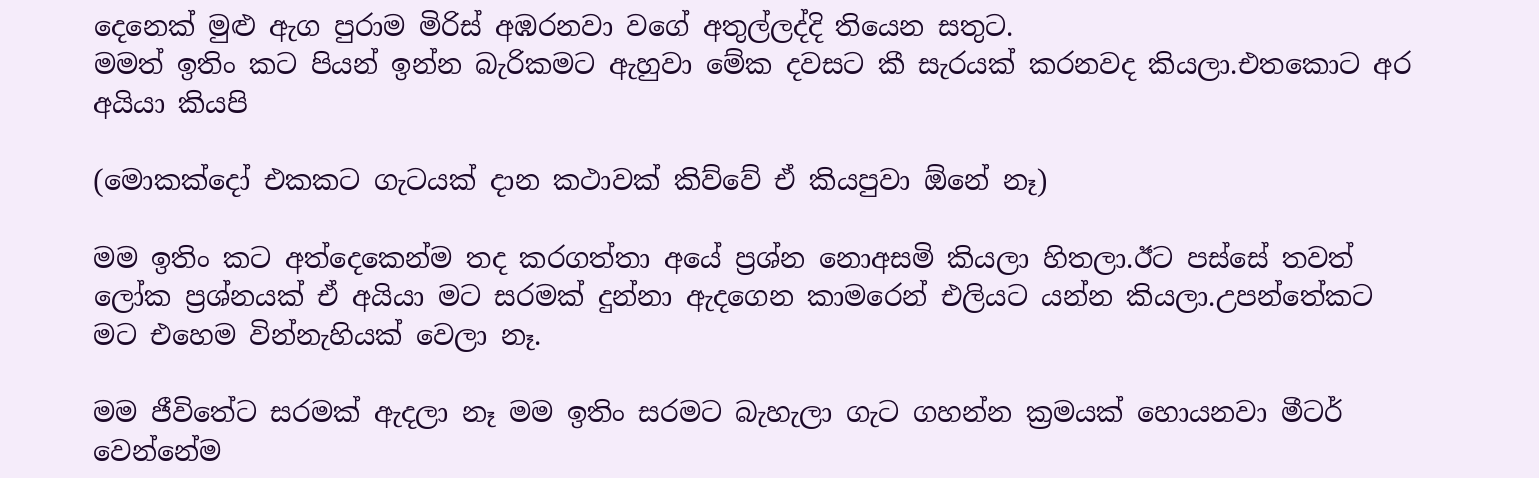දෙනෙක් මුළු ඇග පුරාම මිරිස් අඹරනවා වගේ අතුල්ලද්දි තියෙන සතුට.
මමත් ඉතිං කට පියන් ඉන්න බැරිකමට ඇහුවා මේක දවසට කී සැරයක් කරනවද කියලා.එතකොට අර අයියා කියපි

(මොකක්දෝ එකකට ගැටයක් දාන කථාවක් කිව්වේ ඒ කියපුවා ඕනේ නෑ)

මම ඉතිං කට අත්දෙකෙන්ම තද කරගත්තා අයේ ප්‍රශ්න නොඅසමි කියලා හිතලා.ඊට පස්සේ තවත් ලෝක ප්‍රශ්නයක් ඒ අයියා මට සරමක් දුන්නා ඇදගෙන කාමරෙන් එලියට යන්න කියලා.උපන්තේකට මට එහෙම වින්නැහියක් වෙලා නෑ.

මම ජීවිතේට සරමක් ඇදලා නෑ මම ඉතිං සරමට බැහැලා ගැට ගහන්න ක්‍රමයක් හොයනවා මීටර් වෙන්නේම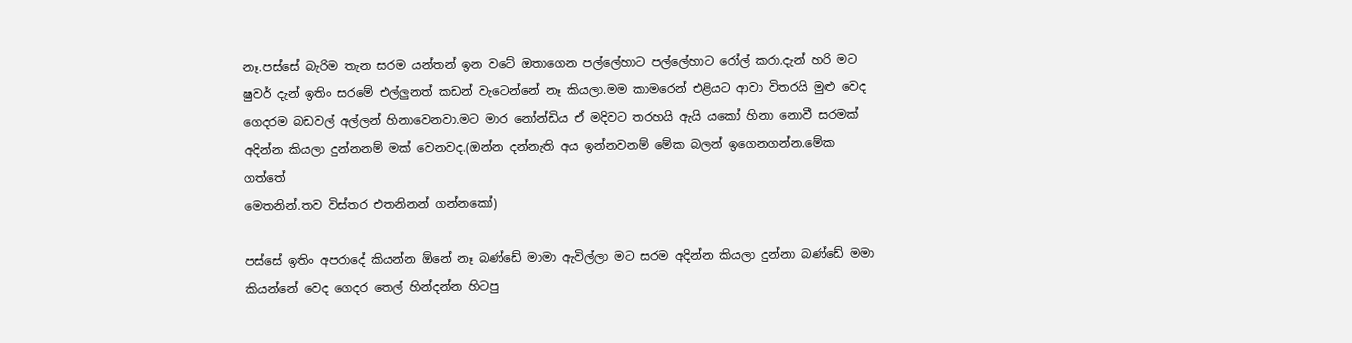නෑ.පස්සේ බැරිම තැන සරම යන්තන් ඉන වටේ ඔතාගෙන පල්ලේහාට පල්ලේහාට රෝල් කරා.දැන් හරි මට ෂුවර් දැන් ඉතිං සරමේ එල්ලුනත් කඩන් වැටෙන්නේ නෑ කියලා.මම කාමරෙන් එළියට ආවා විතරයි මුළු වෙද ගෙදරම බඩවල් අල්ලන් හිනාවෙනවා.මට මාර නෝන්ඩිය ඒ මදිවට තරහයි ඇයි යකෝ හිනා නොවී සරමක් අදින්න කියලා දුන්නනම් මක් වෙනවද.(ඔන්න දන්නැති අය ඉන්නවනම් මේක බලන් ඉගෙනගන්න.මේක ගත්තේ
මෙතනින්.තව විස්තර එතනිනන් ගන්නකෝ)

පස්සේ ඉතිං අපරාදේ කියන්න ඕනේ නෑ බණ්ඩේ මාමා ඇවිල්ලා මට සරම අදින්න කියලා දුන්නා බණ්ඩේ මමා කියන්නේ වෙද ගෙදර තෙල් හින්දන්න හිටපු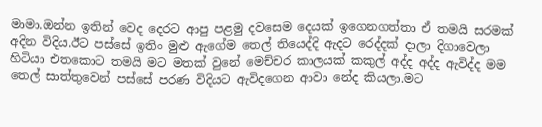මාමා.ඔන්න ඉතින් වෙද දෙරට ආපු පළමු දවසෙම දෙයක් ඉගෙනගත්තා ඒ තමයි සරමක්  අදින විදිය.ඊට පස්සේ ඉතිං මුළු ඇගේම තෙල් තියෙද්දි ඇදට රෙද්දක් දාලා දිගාවෙලා හිටියා එතකොට තමයි මට මතක් වුනේ මෙච්චර කාලයක් කකුල් අද්ද අද්ද ඇවිද්ද මම තෙල් සාත්තුවෙන් පස්සේ පරණ විදියට ඇවිදගෙන ආවා නේද කියලා.මට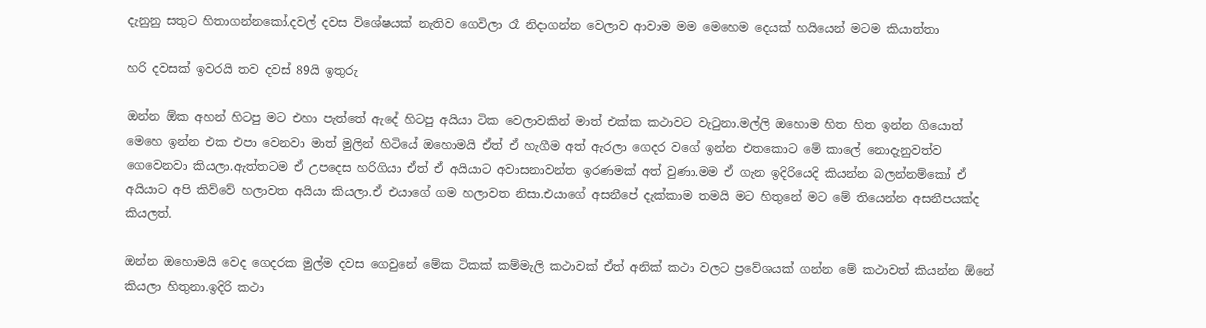දැනුනු සතුට හිතාගන්නකෝ.දවල් දවස විශේෂයක් නැතිව ගෙවිලා රෑ නිදාගන්න වෙලාව ආවාම මම මෙහෙම දෙයක් හයියෙන් මටම කියාත්තා

හරි දවසක් ඉවරයි තව දවස් 89යි ඉතුරු

ඔන්න ඕක අහන් හිටපු මට එහා පැත්තේ ඇදේ හිටපු අයියා ටික වෙලාවකින් මාත් එක්ක කථාවට වැටුනා.මල්ලි ඔහොම හිත හිත ඉන්න ගියොත් මෙහෙ ඉන්න එක එපා වෙනවා මාත් මුලින් හිටියේ ඔහොමයි ඒත් ඒ හැගීම අත් ඇරලා ගෙදර වගේ ඉන්න එතකොට මේ කාලේ නොදැනුවත්ව ගෙවෙනවා කියලා.ඇත්තටම ඒ උපදෙස හරිගියා ඒත් ඒ අයියාට අවාසනාවන්ත ඉරණමක් අත් වුණා.මම ඒ ගැන ඉදිරියෙදි කියන්න බලන්නම්කෝ ඒ අයියාට අපි කිව්වේ හලාවත අයියා කියලා.ඒ එයාගේ ගම හලාවත නිසා.එයාගේ අසනීපේ දැක්කාම තමයි මට හිතුනේ මට මේ තියෙන්න අසනීපයක්ද කියලත්.

ඔන්න ඔහොමයි වෙද ගෙදරක මුල්ම දවස ගෙවුනේ මේක ටිකක් කම්මැලි කථාවක් ඒත් අනික් කථා වලට ප්‍රවේශයක් ගන්න මේ කථාවත් කියන්න ඕනේ කියලා හිතුනා.ඉදිරි කථා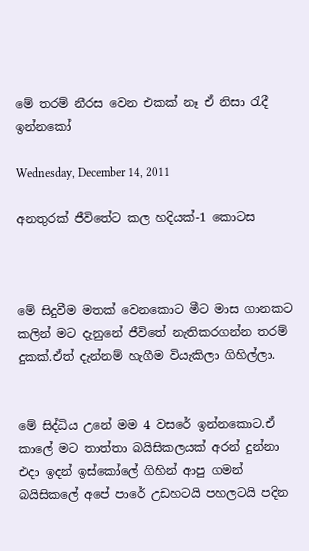මේ තරම් නීරස වෙන එකක් නෑ ඒ නිසා රැදී ඉන්නකෝ

Wednesday, December 14, 2011

අනතුරක් ජීවිතේට කල හදියක්-1 කොටස



මේ සිදුවීම මතක් වෙනකොට මීට මාස ගානකට කලින් මට දැනුනේ ජීවිතේ නැතිකරගන්න තරම් දුකක්.ඒත් දැන්නම් හැගීම වියැකිලා ගිහිල්ලා.


මේ සිද්ධිය උනේ මම 4 වසරේ ඉන්නකොට.ඒ කාලේ මට තාත්තා බයිසිකලයක් අරන් දුන්නා එදා ඉදන් ඉස්කෝලේ ගිහින් ආපු ගමන් බයිසිකලේ අපේ පාරේ උඩහටයි පහලටයි පදින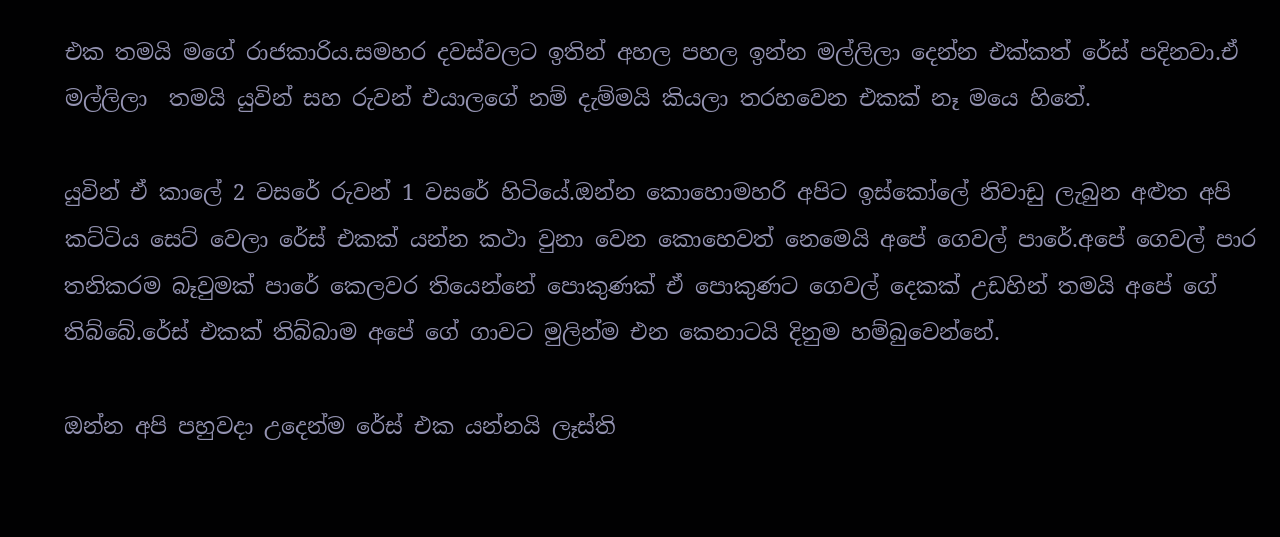එක තමයි මගේ රාජකාරිය.සමහර දවස්වලට ඉතින් අහල පහල ඉන්න මල්ලිලා දෙන්න එක්කත් රේස් පදිනවා.ඒ මල්ලිලා  තමයි යුවින් සහ රුවන් එයාලගේ නම් දැම්මයි කියලා තරහවෙන එකක් නෑ මයෙ හිතේ.

යුවින් ඒ කාලේ 2 වසරේ රුවන් 1 වසරේ හිටියේ.ඔන්න කොහොමහරි අපිට ඉස්කෝලේ නිවාඩු ලැබුන අළුත අපි කට්ටිය සෙට් වෙලා රේස් එකක් යන්න කථා වුනා වෙන කොහෙවත් නෙමෙයි අපේ ගෙවල් පාරේ.අපේ ගෙවල් පාර තනිකරම බෑවුමක් පාරේ කෙලවර තියෙන්නේ පොකුණක් ඒ පොකුණට ගෙවල් දෙකක් උඩහින් තමයි අපේ ගේ තිබ්බේ.රේස් එකක් තිබ්බාම අපේ ගේ ගාවට මුලින්ම එන කෙනාටයි දිනුම හම්බුවෙන්නේ.

ඔන්න අපි පහුවදා උදෙන්ම රේස් එක යන්නයි ලෑස්ති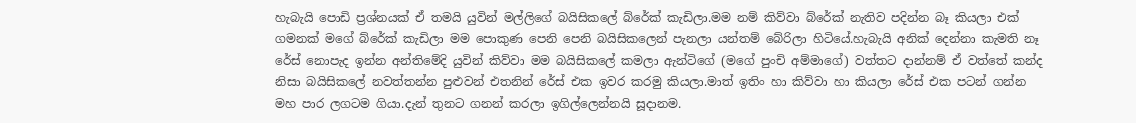හැබැයි පොඩි ප්‍රශ්නයක් ඒ තමයි යුවින් මල්ලිගේ බයිසිකලේ බ්රේක් කැඩිලා.මම නම් කිව්වා බ්රේක් නැතිව පදින්න බෑ කියලා එක් ගමනක් මගේ බ්රේක් කැඩිලා මම පොකුණ පෙනි පෙනි බයිසිකලෙන් පැනලා යන්තම් බේරිලා හිටියේ.හැබැයි අනික් දෙන්නා කැමති නෑ රේස් නොපැද ඉන්න අන්තිමේදි යුවින් කිව්වා මම බයිසිකලේ කමලා ඇන්ටිගේ (මගේ පුංචි අම්මාගේ) වත්තට දාන්නම් ඒ වත්තේ කන්ද නිසා බයිසිකලේ නවත්තන්න පුළුවන් එතනින් රේස් එක ඉවර කරමු කියලා.මාත් ඉතිං හා කිව්වා හා කියලා රේස් එක පටන් ගන්න මහ පාර ලගටම ගියා.දැන් තුනට ගනන් කරලා ඉගිල්ලෙන්නයි සූදානම.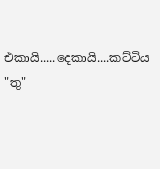එකායි.....දෙකායි....කට්ටිය "තු"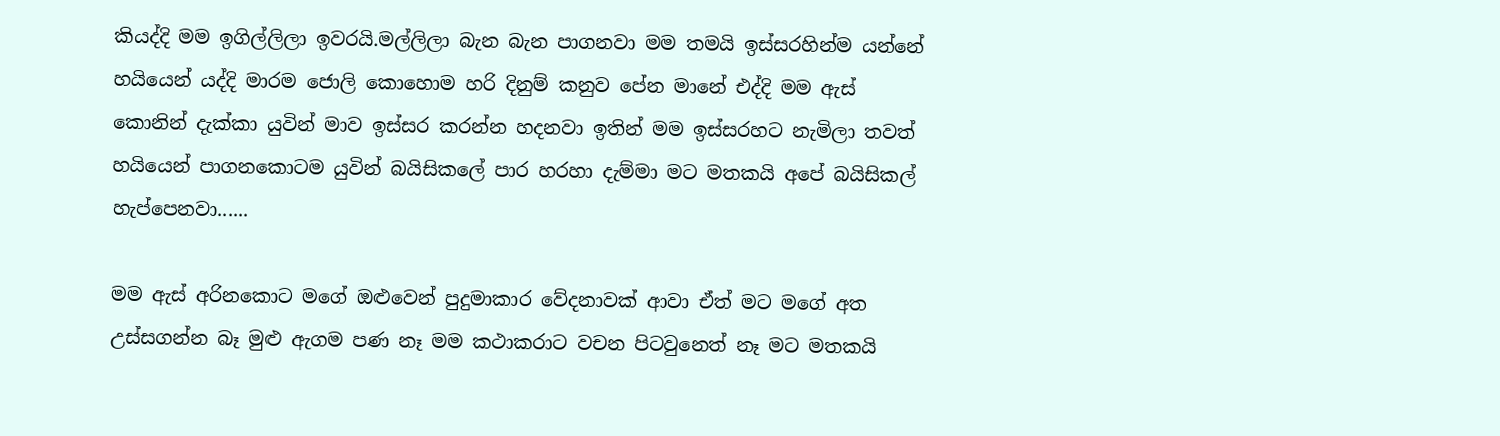කියද්දි මම ඉගිල්ලිලා ඉවරයි.මල්ලිලා බැන බැන පාගනවා මම තමයි ඉස්සරහින්ම යන්නේ හයියෙන් යද්දි මාරම ජොලි කොහොම හරි දිනුම් කනුව පේන මානේ එද්දි මම ඇස් කොනින් දැක්කා යුවින් මාව ඉස්සර කරන්න හදනවා ඉතින් මම ඉස්සරහට නැමිලා තවත් හයියෙන් පාගනකොටම යුවින් බයිසිකලේ පාර හරහා දැම්මා මට මතකයි අපේ බයිසිකල් හැප්පෙනවා......

මම ඇස් අරිනකොට මගේ ඔළුවෙන් පුදුමාකාර වේදනාවක් ආවා ඒත් මට මගේ අත උස්සගන්න බෑ මුළු ඇගම පණ නෑ මම කථාකරාට වචන පිටවුනෙත් නෑ මට මතකයි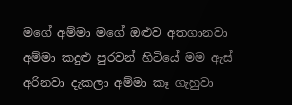මගේ අම්මා මගේ ඔළුව අතගානවා අම්මා කදුළු පුරවන් හිටියේ මම ඇස් අරිනවා දැකලා අම්මා කෑ ගැහුවා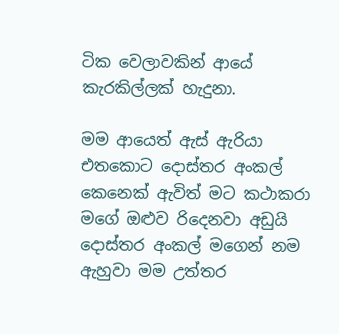ටික වෙලාවකින් ආයේ කැරකිල්ලක් හැදුනා.

මම ආයෙත් ඇස් ඇරියා එතකොට දොස්තර අංකල් කෙනෙක් ඇවිත් මට කථාකරා මගේ ඔළුව රිදෙනවා අඩුයි දොස්තර අංකල් මගෙන් නම ඇහුවා මම උත්තර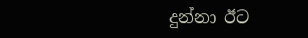දුන්නා ඊට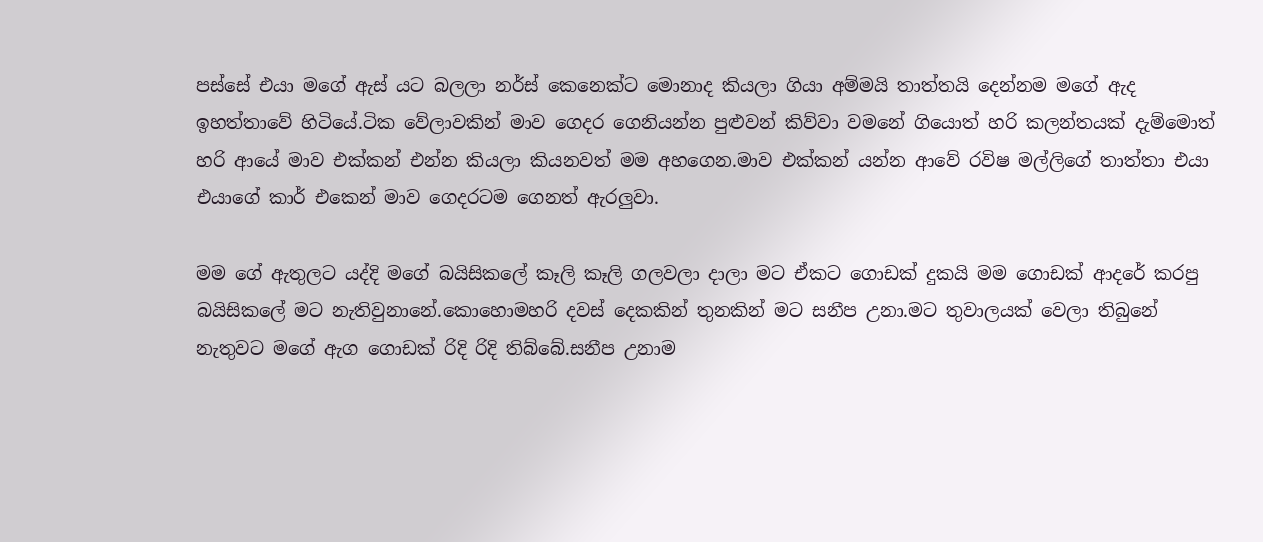පස්සේ එයා මගේ ඇස් යට බලලා නර්ස් කෙනෙක්ට මොනාද කියලා ගියා අම්මයි තාත්තයි දෙන්නම මගේ ඇද ඉහත්තාවේ හිටියේ.ටික වේලාවකින් මාව ගෙදර ගෙනියන්න පුළුවන් කිව්වා වමනේ ගියොත් හරි කලන්තයක් දැම්මොත් හරි ආයේ මාව එක්කන් එන්න කියලා කියනවත් මම අහගෙන.මාව එක්කන් යන්න ආවේ රවිෂ මල්ලිගේ තාත්තා එයා එයාගේ කාර් එකෙන් මාව ගෙදරටම ගෙනත් ඇරලුවා.

මම ගේ ඇතුලට යද්දි මගේ බයිසිකලේ කෑලි කෑලි ගලවලා දාලා මට ඒකට ගොඩක් දුකයි මම ගොඩක් ආදරේ කරපු බයිසිකලේ මට නැතිවුනානේ.කොහොමහරි දවස් දෙකකින් තුනකින් මට සනීප උනා.මට තුවාලයක් වෙලා තිබුනේ නැතුවට මගේ ඇග ගොඩක් රිදි රිදි තිබ්බේ.සනීප උනාම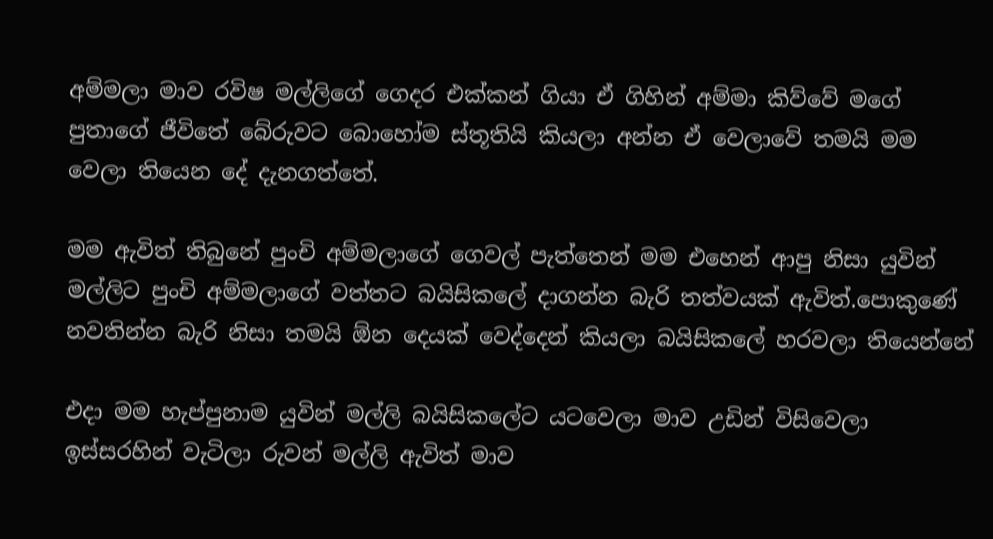අම්මලා මාව රවිෂ මල්ලිගේ ගෙදර එක්කන් ගියා ඒ ගිහින් අම්මා කිව්වේ මගේ පුතාගේ ජීවිතේ බේරුවට බොහෝම ස්තූතියි කියලා අන්න ඒ වෙලාවේ තමයි මම වෙලා තියෙන දේ දැනගත්තේ.

මම ඇවිත් තිබුනේ පුංචි අම්මලාගේ ගෙවල් පැත්තෙන් මම එහෙන් ආපු නිසා යුවින් මල්ලිට පුංචි අම්මලාගේ වත්තට බයිසිකලේ දාගන්න බැරි තත්වයක් ඇවිත්.පොකුණේ නවතින්න බැරි නිසා තමයි ඕන දෙයක් වෙද්දෙන් කියලා බයිසිකලේ හරවලා තියෙන්නේ

එදා මම හැප්පුනාම යුවින් මල්ලි බයිසිකලේට යටවෙලා මාව උඩින් විසිවෙලා ඉස්සරහින් වැටිලා රුවන් මල්ලි ඇවිත් මාව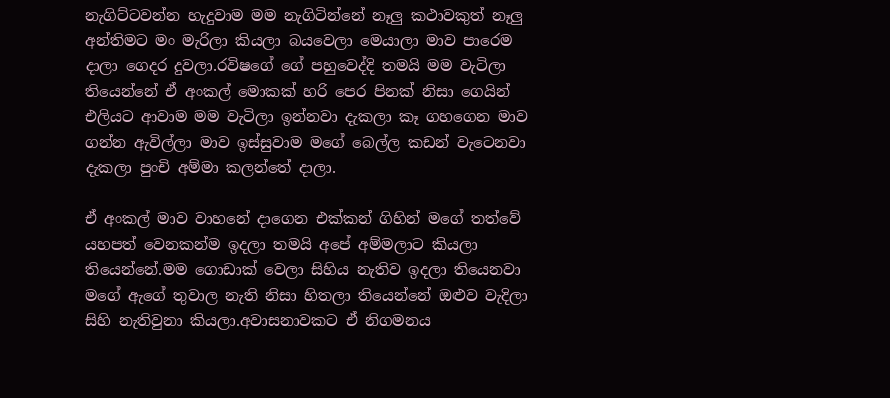නැගිට්ටවන්න හැදුවාම මම නැගිටින්නේ නෑලු කථාවකුත් නෑලු අන්තිමට මං මැරිලා කියලා බයවෙලා මෙයාලා මාව පාරෙම දාලා ගෙදර දුවලා.රවිෂගේ ගේ පහුවෙද්දි තමයි මම වැටිලා තියෙන්නේ ඒ අංකල් මොකක් හරි පෙර පිනක් නිසා ගෙයින් එලියට ආවාම මම වැටිලා ඉන්නවා දැකලා කෑ ගහගෙන මාව ගන්න ඇවිල්ලා මාව ඉස්සුවාම මගේ බෙල්ල කඩන් වැටෙනවා දැකලා පුංචි අම්මා කලන්තේ දාලා.

ඒ අංකල් මාව වාහනේ දාගෙන එක්කන් ගිහින් මගේ තත්වේ යහපත් වෙනකන්ම ඉදලා තමයි අපේ අම්මලාට කියලා තියෙන්නේ.මම ගොඩාක් වෙලා සිහිය නැතිව ඉදලා තියෙනවා මගේ ඇගේ තුවාල නැති නිසා හිතලා තියෙන්නේ ඔළුව වැදිලා සිහි නැතිවුනා කියලා.අවාසනාවකට ඒ නිගමනය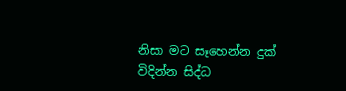නිසා මට සෑහෙන්න දුක් විදින්න සිද්ධ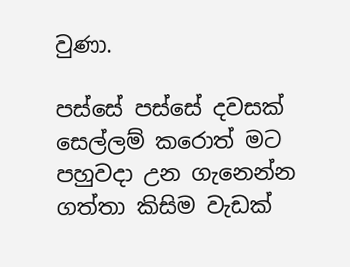වුණා.

පස්සේ පස්සේ දවසක් සෙල්ලම් කරොත් මට පහුවදා උන ගැනෙන්න ගත්තා කිසිම වැඩක්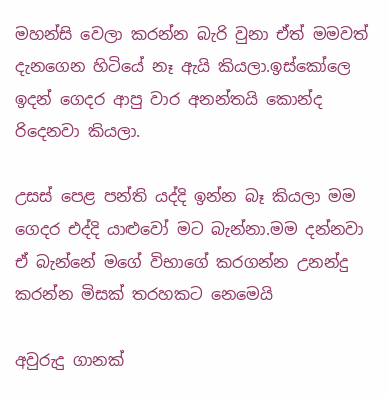මහන්සි වෙලා කරන්න බැරි වුනා ඒත් මමවත් දැනගෙන හිටියේ නෑ ඇයි කියලා.ඉස්කෝලෙ ඉදන් ගෙදර ආපු වාර අනන්තයි කොන්ද රිදෙනවා කියලා.

උසස් පෙළ පන්ති යද්දි ඉන්න බෑ කියලා මම ගෙදර එද්දි යාළුවෝ මට බැන්නා.මම දන්නවා ඒ බැන්නේ මගේ විභාගේ කරගන්න උනන්දු කරන්න මිසක් තරහකට නෙමෙයි

අවුරුදු ගානක්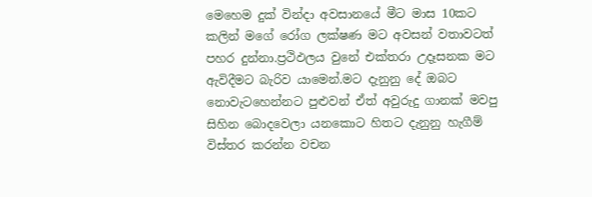මෙහෙම දුක් වින්දා අවසානයේ මීට මාස 10කට කලින් මගේ රෝග ලක්ෂණ මට අවසන් වතාවටත් පහර දුන්නා.ප්‍රථිඵලය වුනේ එක්තරා උදෑසනක මට ඇවිදීමට බැරිව යාමෙන්.මට දැනුනු දේ ඔබට නොවැටහෙන්නට පුළුවන් ඒත් අවුරුදු ගානක් මවපු සිහින බොදවෙලා යනකොට හිතට දැනුනු හැගීම් විස්තර කරන්න වචන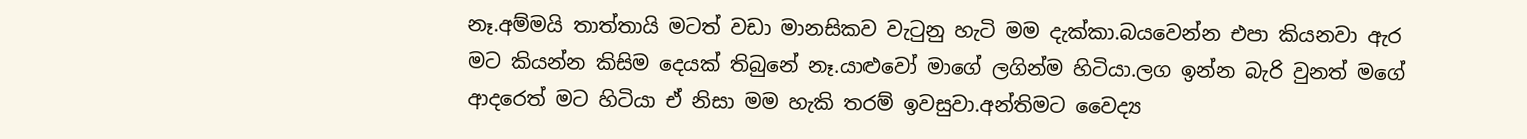නෑ.අම්මයි තාත්තායි මටත් වඩා මානසිකව වැටුනු හැටි මම දැක්කා.බයවෙන්න එපා කියනවා ඇර මට කියන්න කිසිම දෙයක් තිබුනේ නෑ.යාළුවෝ මාගේ ලගින්ම හිටියා.ලග ඉන්න බැරි වුනත් මගේ ආදරෙත් මට හිටියා ඒ නිසා මම හැකි තරම් ඉවසුවා.අන්තිමට වෛද්‍ය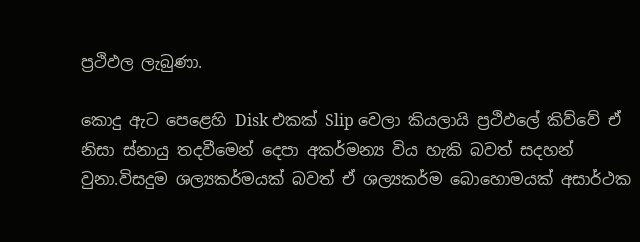ප්‍රථිඵල ලැබුණා.

කොදු ඇට පෙළෙහි Disk එකක් Slip වෙලා කියලායි ප්‍රථිඵලේ කිව්වේ ඒ නිසා ස්නායු තදවීමෙන් දෙපා අකර්මන්‍ය විය හැකි බවත් සදහන් වුනා.විසදුම ශල්‍යකර්මයක් බවත් ඒ ශල්‍යකර්ම බොහොමයක් අසාර්ථක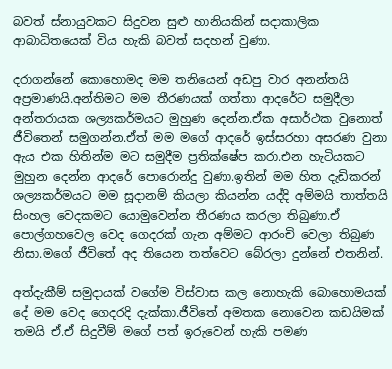බවත් ස්නායුවකට සිදුවන සුළු හානියකින් සදාකාලික ආබාධිතයෙක් විය හැකි බවත් සදහන් වුණා.

දරාගන්නේ කොහොමද මම තනියෙන් අඩපු වාර අනන්තයි අප්‍රමාණයි.අන්තිමට මම තීරණයක් ගත්තා ආදරේට සමුදීලා අන්තරායක ශල්‍යකර්මයට මුහුණ දෙන්න.ඒක අසාර්ථක වුනොත් ජීවිතෙන් සමුගන්න.ඒත් මම මගේ ආදරේ ඉස්සරහා අසරණ වුනා ඇය එක හිතින්ම මට සමුදීම ප්‍රතික්ෂේප කරා.එන හැටියකට මුහුන දෙන්න ආදරේ පොරොන්දු වුණා.ඉතින් මම හිත දැඩිකරන් ශල්‍යකර්මයට මම සූදානම් කියලා කියන්න යද්දි අම්මයි තාත්තයි සිංහල වෙදකමට යොමුවෙන්න තීරණය කරලා තිබුණා.ඒ පොල්ගහවෙල වෙද ගෙදරක් ගැන අම්මට ආරංචි වෙලා තිබුණ නිසා.මගේ ජීවිතේ අද තියෙන තත්වෙට බේරලා දුන්නේ එතනින්.

අත්දැකීම් සමුදායක් වගේම විස්වාස කල නොහැකි බොහොමයක් දේ මම වෙද ගෙදරදි දැක්කා.ජීවිතේ අමතක නොවෙන කඩයිමක් තමයි ඒ.ඒ සිදුවීම් මගේ පත් ඉරුවෙන් හැකි පමණ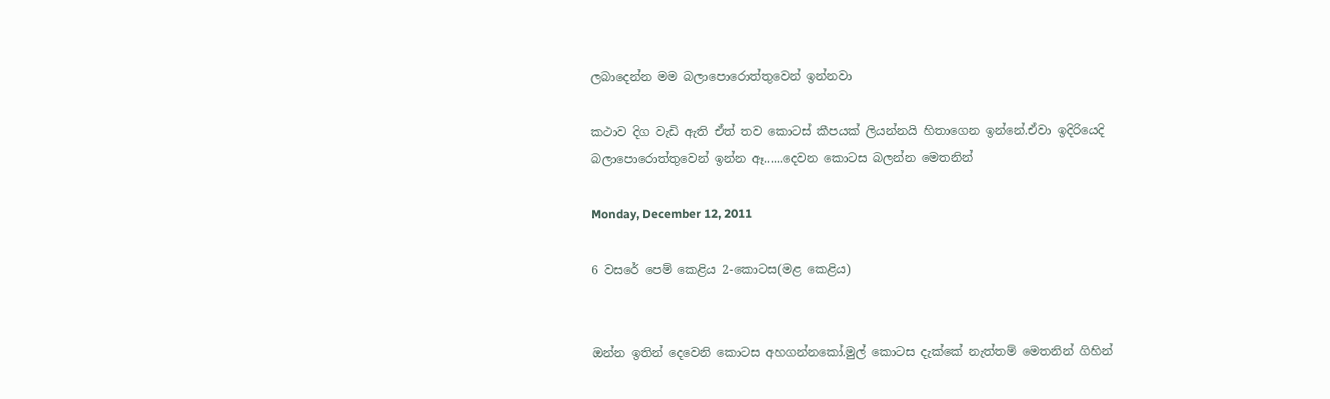ලබාදෙන්න මම බලාපොරොත්තුවෙන් ඉන්නවා

කථාව දිග වැඩි ඇති ඒත් තව කොටස් කීපයක් ලියන්නයි හිතාගෙන ඉන්නේ.ඒවා ඉදිරියෙදි බලාපොරොත්තුවෙන් ඉන්න ඈ......දෙවන කොටස බලන්න මෙතනින්

Monday, December 12, 2011

6 වසරේ පෙම් කෙළිය 2-කොටස(මළ කෙළිය)


ඔන්න ඉතින් දෙවෙනි කොටස අහගන්නකෝ.මුල් කොටස දැක්කේ නැත්තම් මෙතනින් ගිහින්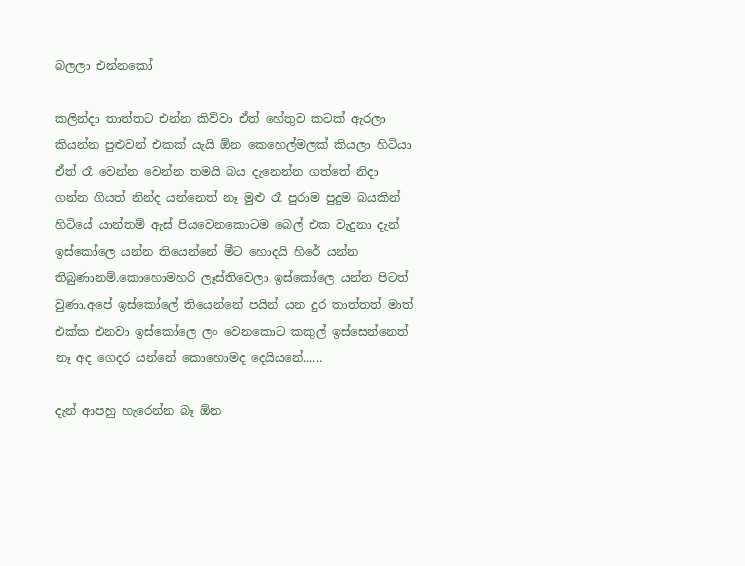බලලා එන්න‍කෝ

කලින්දා තාත්තට එන්න කිව්වා ඒත් හේතුව කටක් ඇරලා කියන්න පුළුවන් එකක් යැයි ඕන කෙහෙල්මලක් කියලා හිටියා ඒත් රෑ වෙන්න වෙන්න තමයි බය දැනෙන්න ගත්තේ නිදා ගන්න ගියත් නින්ද යන්නෙත් නෑ මුළු රෑ පුරාම පුදුම බයකින් හිටියේ යාන්තම් ඇස් පියවෙනකොටම බෙල් එක වැදුනා දැන් ඉස්කෝලෙ යන්න තියෙන්නේ මීට හොදයි හිරේ යන්න තිබුණානම්.කොහොමහරි ලෑස්තිවෙලා ඉස්කෝලෙ යන්න පිටත් වුණා.අපේ ඉස්කෝලේ තියෙන්නේ පයින් යන දුර තාත්තත් මාත් එක්ක එනවා ඉස්කෝලෙ ලං වෙනකොට කකුල් ඉස්සෙන්නෙත් නෑ අද ගෙදර යන්නේ කොහොමද දෙයියනේ......

දැන් ආපහු හැරෙන්න බෑ ඕන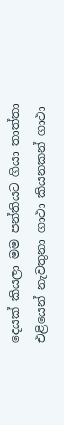දෙයක් කියලා මම පන්තියට ගියා තාත්තා එළියෙන් නැවතුනා ගාථා කියනකන් ගාථා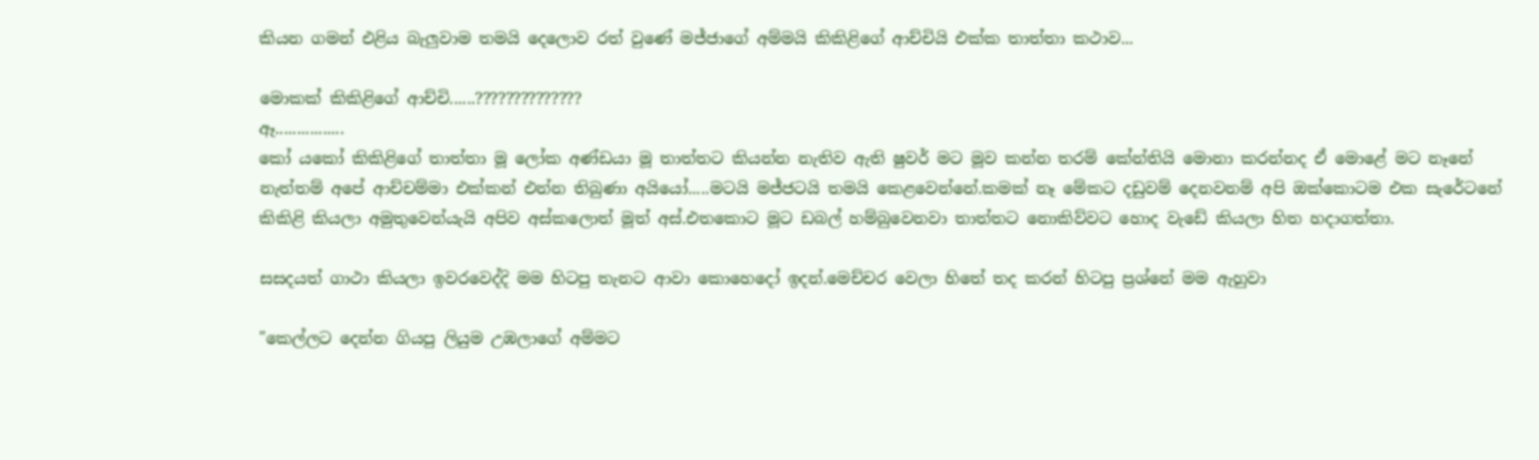කියන ගමන් එළිය බැලුවාම තමයි දෙලොව රත් වුණේ මජ්ජාගේ අම්මයි කිකිළිගේ ආච්චියි එක්ක තාත්තා කථාව...

මොකක් කිකිළිගේ ආච්චි......??????????????
ඈ................
කෝ යකෝ කිකිළිගේ තාත්තා මූ ලෝක අණ්ඩයා මූ තාත්තට කියන්න නැතිව ඇති ෂුවර් මට මූව කන්න තරම් කේන්තියි මොනා කරන්නද ඒ මොළේ මට නෑනේ නැත්තම් අපේ ආච්චම්මා එක්කන් එන්න තිබුණා අයියෝ.....මටයි මජ්ජටයි තමයි කෙළවෙන්නේ.කමක් නෑ මේකට දඩුවම් දෙනවනම් අපි ඔක්කොටම එක සැරේටනේ කිකිළි කියලා අමුතුවෙන්යැයි අපිව අස්කලොත් මූත් අස්.එතකොට මූට ඩබල් හම්බුවෙනවා තාත්තට නොකිව්වට හොද වැඩේ කියලා හිත හදාගත්තා.

සසදයත් ගාථා කියලා ඉවරවෙද්දි මම හිටපු තැනට ආවා කොහෙදෝ ඉදන්.මෙච්චර වෙලා හිතේ තද කරන් හිටපු ප්‍රශ්නේ මම ඇහුවා

"කෙල්ලට දෙන්න ගියපු ලියුම උඹලාගේ අම්මට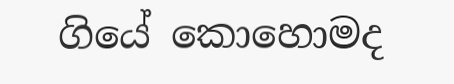ගියේ කොහොමද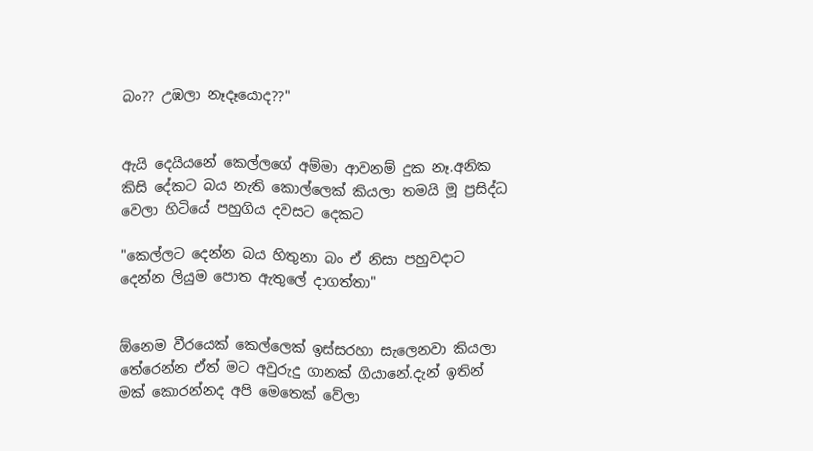බං?? උඹලා නෑදෑයොද??"


ඇයි දෙයියනේ කෙල්ලගේ අම්මා ආවනම් දුක නෑ.අනික කිසි දේකට බය නැති කොල්ලෙක් කියලා තමයි මූ ප්‍රසිද්ධ වෙලා හිටියේ පහුගිය දවසට දෙකට

"කෙල්ලට දෙන්න බය හිතුනා බං ඒ නිසා පහුවදාට දෙන්න ලියුම පොත ඇතුලේ දාගත්තා"


ඕනෙම වීරයෙක් කෙල්ලෙක් ඉස්සරහා සැලෙනවා කියලා තේරෙන්න ඒත් මට අවුරුදු ගානක් ගියානේ.දැන් ඉතින් මක් කොරන්නද අපි මෙතෙක් වේලා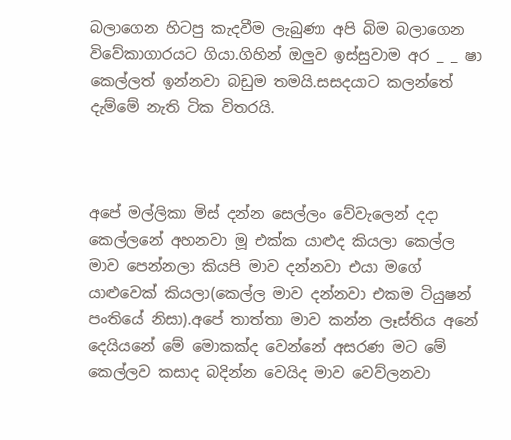බලාගෙන හිටපු කැදවීම ලැබුණා අපි බිම බලාගෙන විවේකාගාරයට ගියා.ගිහින් ඔලුව ඉස්සුවාම අර _ _ ෂා කෙල්ලත් ඉන්නවා බඩුම තමයි.සසදයාට කලන්තේ දැම්මේ නැති ටික විතරයි.



අපේ මල්ලිකා මිස් දන්න සෙල්ලං වේවැලෙන් දදා කෙල්ලනේ අහනවා මූ එක්ක යාළුද කියලා කෙල්ල මාව පෙන්නලා කියපි මාව දන්නවා එයා මගේ යාළුවෙක් කියලා(කෙල්ල මාව දන්නවා එකම ටියුෂන් පංතියේ නිසා).අපේ තාත්තා මාව කන්න ලෑස්තිය අනේ දෙයියනේ මේ මොකක්ද වෙන්නේ අසරණ මට මේ කෙල්ලව කසාද බදින්න වෙයිද මාව වෙව්ලනවා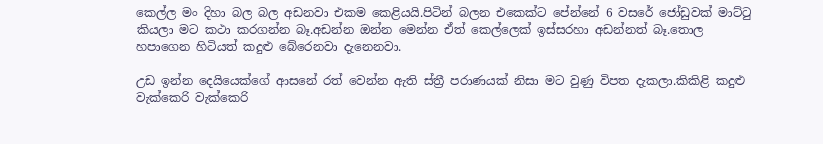කෙල්ල මං දිහා බල බල අඩනවා එකම කෙළියයි.පිටින් බලන එකෙක්ට පේන්නේ 6 වසරේ ජෝඩුවක් මාට්ටු කියලා මට කථා කරගන්න බෑ.අඩන්න ඔන්න මෙන්න ඒත් කෙල්ලෙක් ඉස්සරහා අඩන්නත් බෑ.තොල හපාගෙන හිටියත් කදුළු බේරෙනවා දැනෙනවා.

උඩ ඉන්න දෙයියෙක්ගේ ආසනේ රත් වෙන්න ඇති ස්ත්‍රී පරාණයක් නිසා මට වුණු විපත දැකලා.කිකිළි කදුළු වැක්කෙරි වැක්කෙරි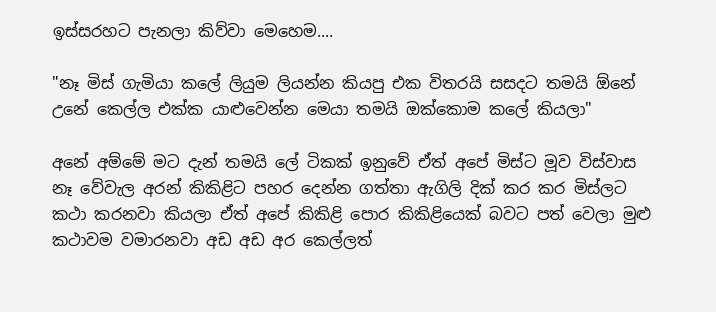ඉස්සරහට පැනලා කිව්වා මෙහෙම....

"නෑ මිස් ගැමියා කලේ ලියුම ලියන්න කියපු එක විතරයි සසදට තමයි ඕනේ උනේ කෙල්ල එක්ක යාළුවෙන්න මෙයා තමයි ඔක්කොම කලේ කියලා"

අනේ අම්මේ මට දැන් තමයි ලේ ටිකක් ඉනුවේ ඒත් අපේ මිස්ට මූව විස්වාස නෑ වේවැල අරන් කිකිළිට පහර දෙන්න ගත්තා ඇගිලි දික් කර කර මිස්ලට කථා කරනවා කියලා ඒත් අපේ කිකිළි පොර කිකිළියෙක් බවට පත් වෙලා මුළු කථාවම වමාරනවා අඩ අඩ අර කෙල්ලත්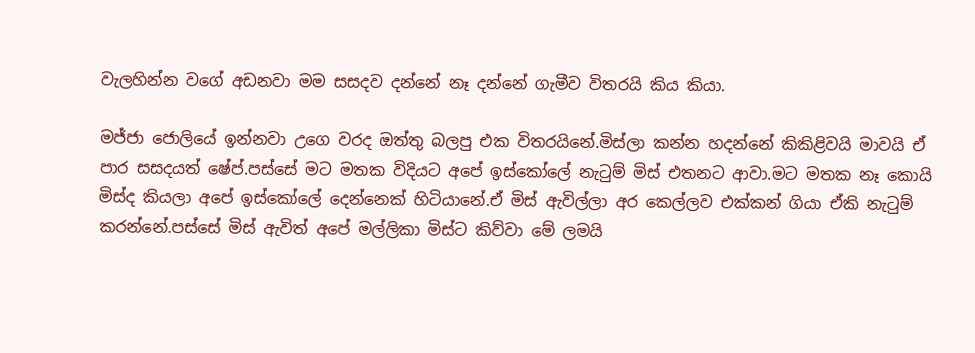වැලහින්න වගේ අඩනවා මම සසදව දන්නේ නෑ දන්නේ ගැමීව විතරයි කිය කියා.

මජ්ජා ජොලියේ ඉන්නවා උගෙ වරද ඔත්තු බලපු එක විතරයිනේ.මිස්ලා කන්න හදන්නේ කිකිළිවයි මාවයි ඒ පාර සසදයත් ෂේප්.පස්සේ මට මතක විදියට අපේ ඉස්කෝලේ නැටුම් මිස් එතනට ආවා.මට මතක නෑ කොයි මිස්ද කියලා අපේ ඉස්කෝලේ දෙන්නෙක් හිටියානේ.ඒ මිස් ඇවිල්ලා අර කෙල්ලව එක්කන් ගියා ඒකි නැටුම් කරන්නේ.පස්සේ මිස් ඇවිත් අපේ මල්ලිකා මිස්ට කිව්වා මේ ලමයි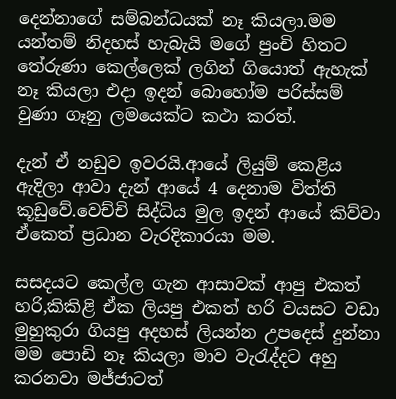දෙන්නාගේ සම්බන්ධයක් නෑ කියලා.මම යන්තම් නිදහස් හැබැයි මගේ පුංචි හිතට තේරුණා කෙල්ලෙක් ලගින් ගියොත් ඇහැක් නෑ කියලා එදා ඉදන් බොහෝම පරිස්සම් වුණා ගෑනු ලමයෙක්ට කථා කරත්.

දැන් ඒ නඩුව ඉවරයි.ආයේ ලියුම් කෙළිය ඇදිලා ආවා දැන් ආයේ 4 දෙනාම විත්ති කූඩුවේ.වෙච්චි සිද්ධිය මුල ඉදන් ආයේ කිව්වා ඒකෙත් ප්‍රධාන වැරදිකාරයා මම.

සසදයට කෙල්ල ගැන ආසාවක් ආපු එකත් හරි,කිකිළි ඒක ලියපු එකත් හරි වයසට වඩා මුහුකුරා ගියපු අදහස් ලියන්න උපදෙස් දුන්නා මම පොඩි නෑ කියලා මාව වැරැද්දට අහු කරනවා මජ්ජාටත්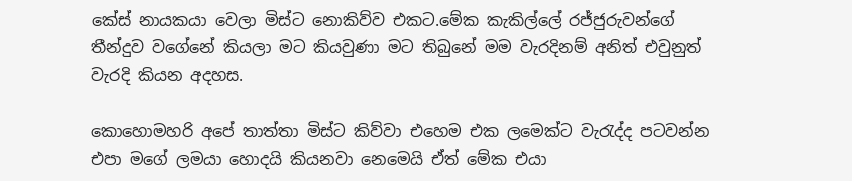කේස් නායකයා වෙලා මිස්ට නොකිව්ව එකට.මේක කැකිල්ලේ රජ්ජුරුවන්ගේ තීන්දුව වගේනේ කියලා මට කියවුණා මට තිබුනේ මම වැරදිනම් අනිත් එවුනුත් වැරදි කියන අදහස.

කොහොමහරි අපේ තාත්තා මිස්ට කිව්වා එහෙම එක ලමෙක්ට වැරැද්ද පටවන්න එපා මගේ ලමයා හොදයි කියනවා නෙමෙයි ඒත් මේක එයා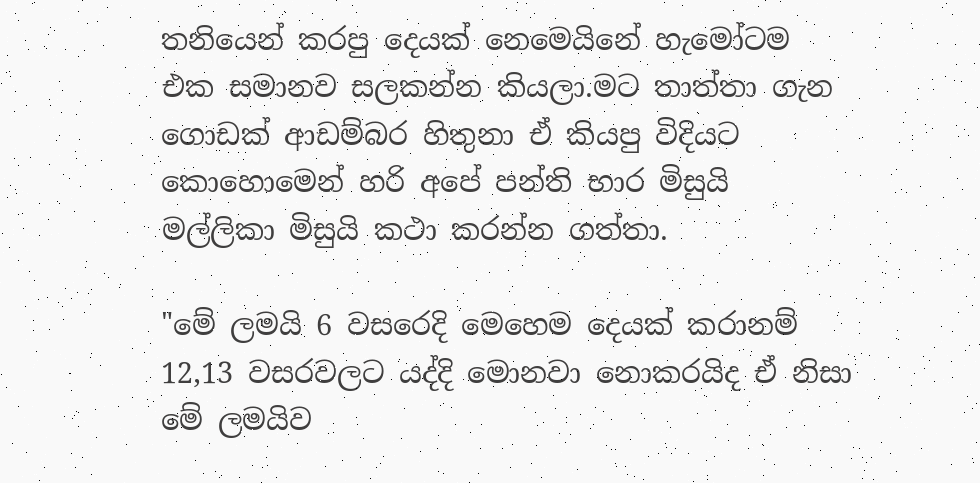තනියෙන් කරපු දෙයක් නෙමෙයිනේ හැමෝටම එක සමානව සලකන්න කියලා.මට තාත්තා ගැන ගොඩක් ආඩම්බර හිතුනා ඒ කියපු විදියට කොහොමෙන් හරි අපේ පන්ති භාර මිසුයි මල්ලිකා මිසුයි කථා කරන්න ගත්තා.

"මේ ලමයි 6 වසරෙදි මෙහෙම දෙයක් කරානම් 12,13 වසරවලට යද්දි මොනවා නොකරයිද ඒ නිසා මේ ලමයිව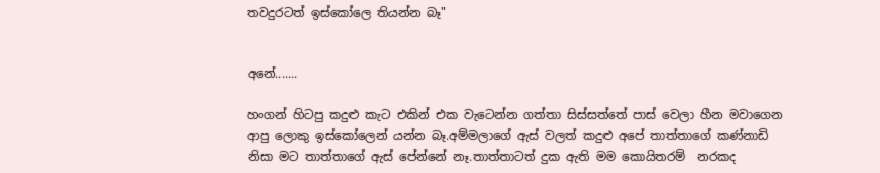තවදුරටත් ඉස්කෝලෙ තියන්න බෑ"


අනේ.......

හංගන් හිටපු කදුළු කැට එකින් එක වැටෙන්න ගත්තා සිස්සත්තේ පාස් වෙලා හීන මවාගෙන ආපු ලොකු ඉස්කෝලෙන් යන්න බෑ.අම්මලාගේ ඇස් වලත් කදුළු අපේ තාත්තාගේ කණ්නාඩි නිසා මට තාත්තාගේ ඇස් පේන්නේ නෑ.තාත්තාටත් දුක ඇති මම කොයිතරම්  නරකද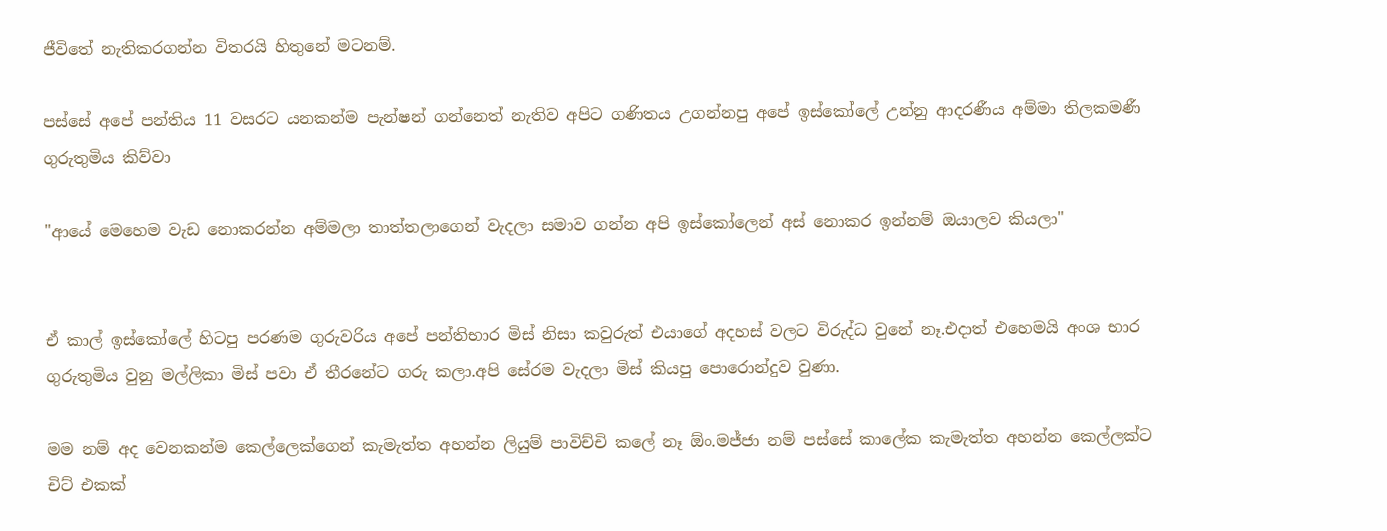ජීවිතේ නැතිකරගන්න විතරයි හිතුනේ මටනම්.

පස්සේ අපේ පන්තිය 11 වසරට යනකන්ම පැන්ෂන් ගන්නෙත් නැතිව අපිට ගණිතය උගන්නපු අපේ ඉස්කෝලේ උන්නු ආදරණීය අම්මා තිලකමණී ගුරුතුමිය කිව්වා

"ආයේ මෙහෙම වැඩ නොකරන්න අම්මලා තාත්තලාගෙන් වැදලා සමාව ගන්න අපි ඉස්කෝලෙන් අස් නොකර ඉන්නම් ඔයාලව කියලා"


ඒ කාල් ඉස්කෝලේ හිටපු පරණම ගුරුවරිය අපේ පන්තිභාර මිස් නිසා කවුරුත් එයාගේ අදහස් වලට විරුද්ධ වුනේ නෑ.එදාත් එහෙමයි අංශ භාර ගුරුතුමිය වුනු මල්ලිකා මිස් පවා ඒ තීරනේට ගරු කලා.අපි සේරම වැදලා මිස් කියපු පොරොන්දුව වුණා.

මම නම් අද වෙනකන්ම කෙල්ලෙක්ගෙන් කැමැත්ත අහන්න ලියුම් පාවිච්චි කලේ නෑ ඕං.මජ්ජා නම් පස්සේ කාලේක කැමැත්ත අහන්න කෙල්ලක්ට චිට් එකක්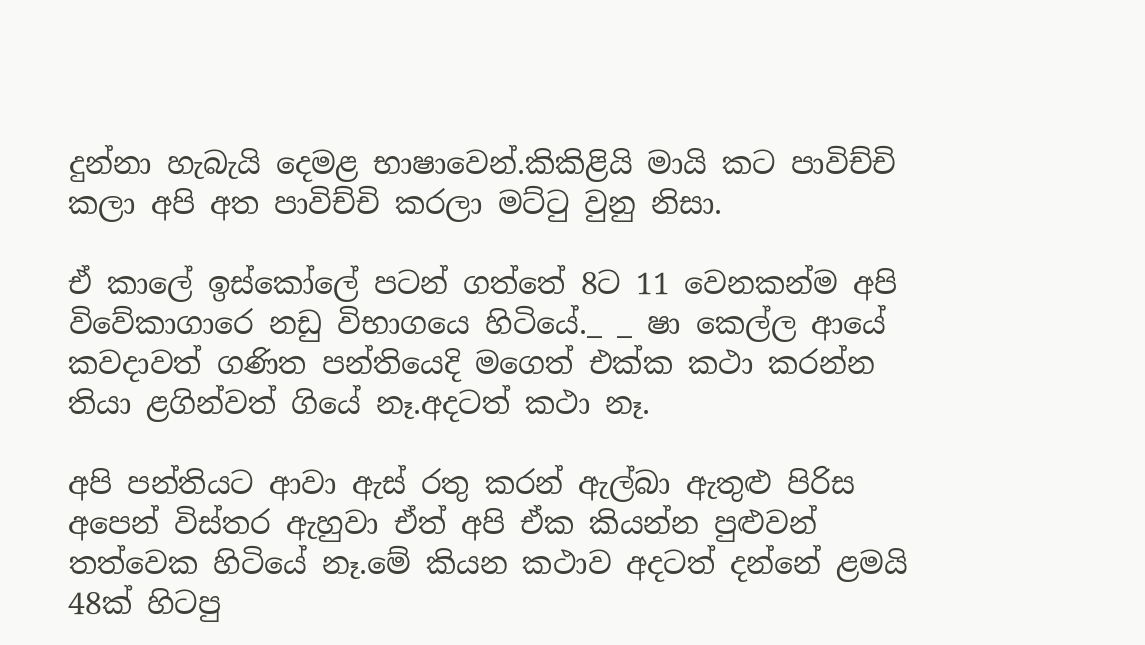දුන්නා හැබැයි දෙමළ භාෂාවෙන්.කිකිළියි මායි කට පාවිච්චි කලා අපි අත පාවිච්චි කරලා මට්ටු වුනු නිසා.

ඒ කාලේ ඉස්කෝලේ පටන් ගත්තේ 8ට 11 වෙනකන්ම අපි විවේකාගාරෙ නඩු විභාගයෙ හිටියේ._ _ ෂා කෙල්ල ආයේ කවදාවත් ගණිත පන්තියෙදි මගෙත් එක්ක කථා කරන්න තියා ළගින්වත් ගියේ නෑ.අදටත් කථා නෑ.

අපි පන්තියට ආවා ඇස් රතු කරන් ඇල්බා ඇතුළු පිරිස අපෙන් විස්තර ඇහුවා ඒත් අපි ඒක කියන්න පුළුවන් තත්වෙක හිටියේ නෑ.මේ කියන කථාව අදටත් දන්නේ ළමයි 48ක් හිටපු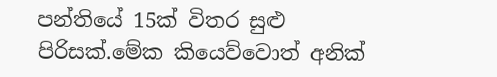පන්තියේ 15ක් විතර සුළු පිරිසක්.මේක කියෙව්වොත් අනික්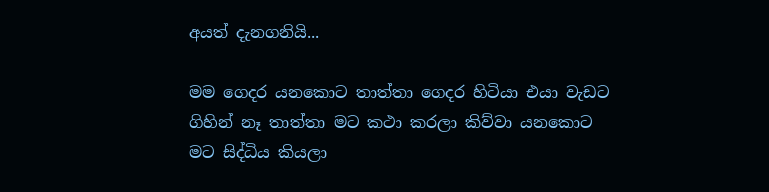අයත් දැනගනියි...

මම ගෙදර යනකොට තාත්තා ගෙදර හිටියා එයා වැඩට ගිහින් නෑ තාත්තා මට කථා කරලා කිව්වා යනකොට මට සිද්ධිය කියලා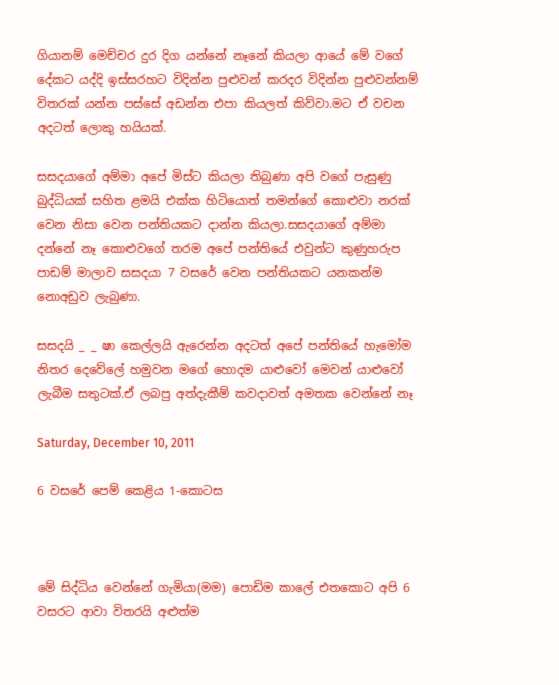ගියානම් මෙච්චර දුර දිග යන්නේ නෑනේ කියලා ආයේ මේ වගේ දේකට යද්දි ඉස්සරහට විදින්න පුළුවන් කරදර විදින්න පුළුවන්නම් විතරක් යන්න පස්සේ අඩන්න එපා කියලත් කිව්වා.මට ඒ වචන අදටත් ලොකු හයියක්.

සසදයාගේ අම්මා අපේ මිස්ට කියලා තිබුණා අපි වගේ පැසුණු බුද්ධියක් සහිත ළමයි එක්ක හිටියොත් තමන්ගේ කොළුවා නරක් වෙන නිසා වෙන පන්තියකට දාන්න කියලා.සසදයාගේ අම්මා දන්නේ නෑ කොළුවගේ තරම අපේ පන්තියේ එවුන්ට කුණුහරුප පාඩම් මාලාව සසදයා 7 වසරේ වෙන පන්තියකට යනකන්ම නොඅඩුව ලැබුණා.

සසදයි _ _ ෂා කෙල්ලයි ඇරෙන්න අදටත් අපේ පන්තියේ හැමෝම නිතර දෙවේලේ හමුවන මගේ හොදම යාළුවෝ මෙවන් යාළුවෝ ලැබීම සතුටක්.ඒ ලබපු අත්දැකීම් කවදාවත් අමතක වෙන්නේ නෑ

Saturday, December 10, 2011

6 වසරේ පෙම් කෙළිය 1-කොටස



මේ සිද්ධිය වෙන්නේ ගැමියා(මම) පොඩිම කාලේ එතකොට අපි 6 වසරට ආවා විතරයි අළුත්ම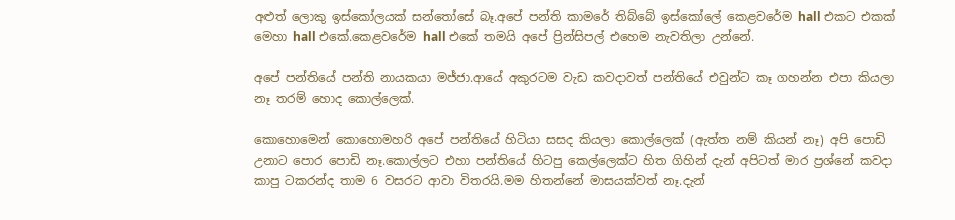අළුත් ලොකු ඉස්කෝලයක් සන්තෝසේ බෑ.අපේ පන්ති කාමරේ තිබ්බේ ඉස්කෝලේ කෙළවරේම hall එකට එකක් මෙහා hall එකේ.කෙළවරේම hall එකේ තමයි අපේ ප්‍රින්සිපල් එහෙම නැවතිලා උන්නේ.

අපේ පන්තියේ පන්ති නායකයා මජ්ජා.ආයේ අකුරටම වැඩ කවදාවත් පන්තියේ එවුන්ට කෑ ගහන්න එපා කියලා නෑ තරම් හොද කොල්ලෙක්.

කොහොමෙන් කොහොමහරි අපේ පන්තියේ හිටියා සසද කියලා කොල්ලෙක් (ඇත්ත නම් කියන් නෑ) අපි පොඩි උනාට පොර පොඩි නෑ.කොල්ලට එහා පන්තියේ හිටපු කෙල්ලෙක්ට හිත ගිහින් දැන් අපිටත් මාර ප්‍රශ්නේ කවදා කාපු ටකරන්ද තාම 6 වසරට ආවා විතරයි.මම හිතන්නේ මාසයක්වත් නෑ.දැන්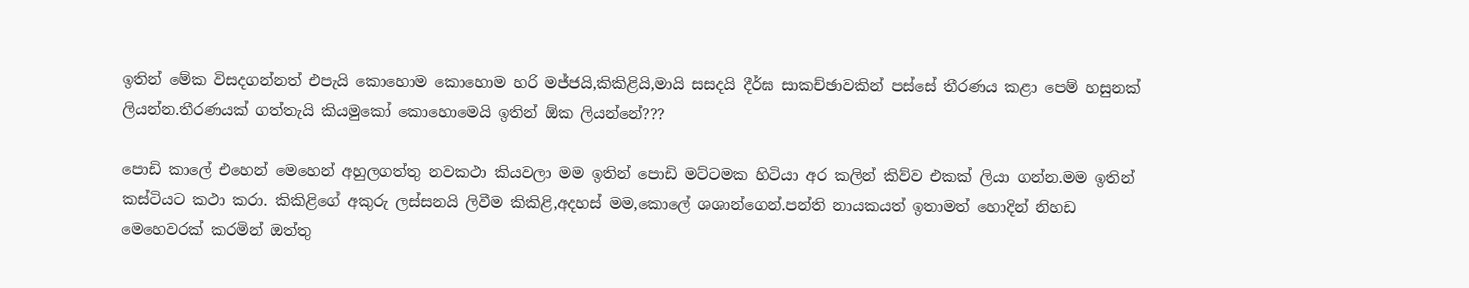ඉතින් මේක විසදගන්නත් එපැයි කොහොම කොහොම හරි මජ්ජයි,කිකිළියි,මායි සසදයි දීර්ඝ සාකච්ඡාවකින් පස්සේ තීරණය කළා පෙම් හසුනක් ලියන්න.තීරණයක් ගත්තැයි කියමුකෝ කොහොමෙයි ඉතින් ඕක ලියන්නේ???

පොඩි කාලේ එහෙන් මෙහෙන් අහුලගත්තු නවකථා කියවලා මම ඉතින් පොඩි මට්ටමක හිටියා අර කලින් කිව්ව එකක් ලියා ගන්න.මම ඉතින් කස්ටියට කථා කරා. කිකිළිගේ අකුරු ලස්සනයි ලිවීම කිකිළි,අදහස් මම,කොලේ ශශාන්ගෙන්.පන්ති නායකයත් ඉතාමත් හොදින් නිහඩ මෙහෙවරක් කරමින් ඔත්තු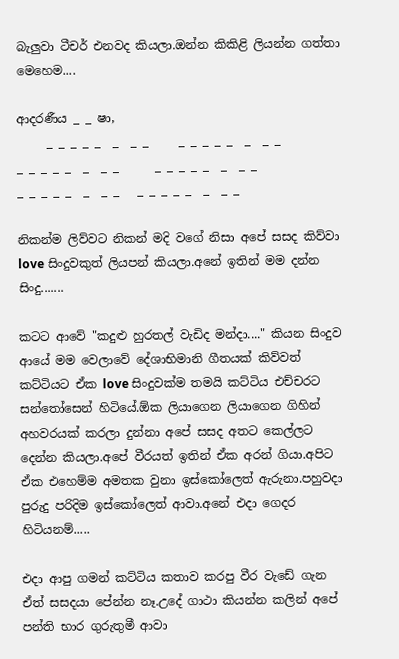බැලුවා ටීචර් එනවද කියලා.ඔන්න කිකිළි ලියන්න ගත්තා මෙහෙම....

ආදරණීය _ _ ෂා,
     _ _ _ _ _  _  _ _     _ _ _ _ _  _  _ _
_ _ _ _ _  _  _ _      _ _ _ _ _  _  _ _
_ _ _ _ _  _  _ _   _ _ _ _ _  _  _ _

නිකන්ම ලිව්වට නිකන් මදි වගේ නිසා අපේ සසද කිව්වා love සිංදුවකුත් ලියපන් කියලා.අනේ ඉතින් මම දන්න සිංදු.......

කටට ආවේ "කදුළු හුරතල් වැඩිද මන්දා...." කියන සිංදුව ආයේ මම වෙලාවේ දේශාභිමානි ගීතයක් කිව්වත් කට්ටියට ඒක love සිංදුවක්ම තමයි කට්ටිය එච්චරට සන්තෝසෙන් හිටියේ.ඕක ලියාගෙන ලියාගෙන ගිහින් අහවරයක් කරලා දුන්නා අපේ සසද අතට කෙල්ලට දෙන්න කියලා.අපේ වීරයත් ඉතින් ඒක අරන් ගියා.අපිට ඒක එහෙම්ම අමතක වුනා ඉස්කෝලෙත් ඇරුනා.පහුවදා පුරුදු පරිදිම ඉස්කෝලෙත් ආවා.අනේ එදා ගෙදර හිටියනම්.....

එදා ආපු ගමන් කට්ටිය කතාව කරපු වීර වැඩේ ගැන ඒත් සසදයා පේන්න නෑ.උදේ ගාථා කියන්න කලින් අපේ පන්ති භාර ගුරුතුමී ආවා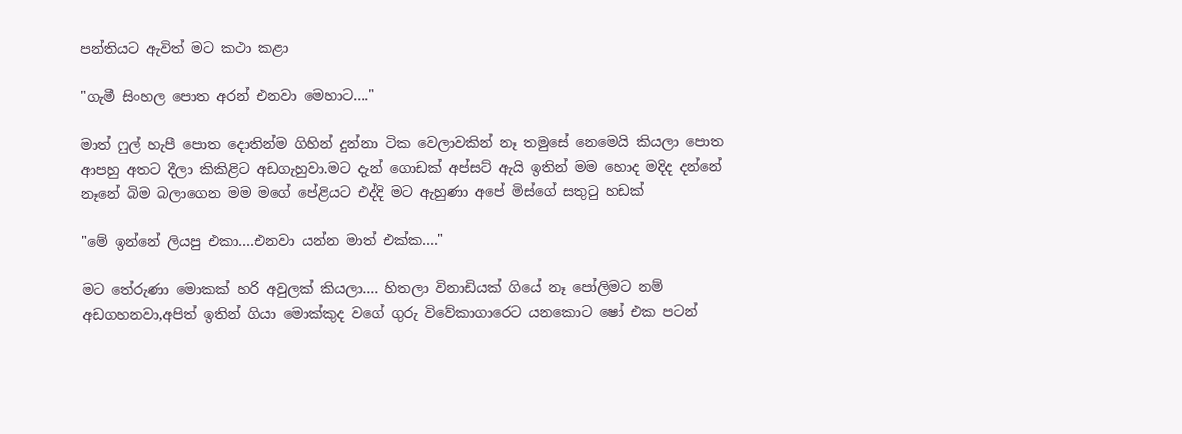පන්තියට ඇවිත් මට කථා කළා

"ගැමී සිංහල පොත අරන් එනවා මෙහාට...."

මාත් ෆුල් හැපී පොත දොතින්ම ගිහින් දුන්නා ටික වෙලාවකින් නෑ තමුසේ නෙමෙයි කියලා පොත ආපහු අතට දීලා කිකිළිට අඩගැහුවා.මට දැන් ගොඩක් අප්සට් ඇයි ඉතින් මම හොද මදිද දන්නේ නෑනේ බිම බලාගෙන මම මගේ පේළියට එද්දි මට ඇහුණා අපේ මිස්ගේ සතුටු හඩක්

"මේ ඉන්නේ ලියපු එකා....එනවා යන්න මාත් එක්ක...."

මට තේරුණා මොකක් හරි අවුලක් කියලා.... හිතලා විනාඩියක් ගියේ නෑ පෝලිමට නම් අඩගහනවා,අපිත් ඉතින් ගියා මොක්කුද වගේ ගුරු විවේකාගාරෙට යනකොට ෂෝ එක පටන්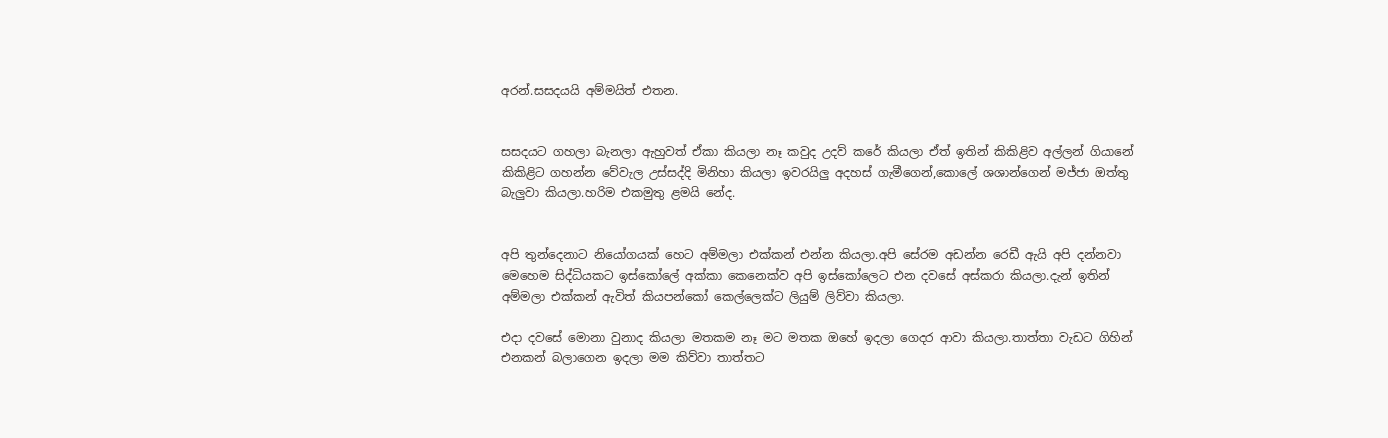අරන්.සසදයයි අම්මයිත් එතන.


සසදයට ගහලා බැනලා ඇහුවත් ඒකා කියලා නෑ කවුද උදව් කරේ කියලා ඒත් ඉතින් කිකිළිව අල්ලන් ගියානේ කිකිළිට ගහන්න වේවැල උස්සද්දි මිනිහා කියලා ඉවරයිලු අදහස් ගැමීගෙන්,කොලේ ශශාන්ගෙන් මජ්ජා ඔත්තු බැලුවා කියලා.හරිම එකමුතු ළමයි නේද.


අපි තුන්දෙනාට නියෝගයක් හෙට අම්මලා එක්කන් එන්න කියලා.අපි සේරම අඩන්න රෙඩී ඇයි අපි දන්නවා මෙහෙම සිද්ධියකට ඉස්කෝලේ අක්කා කෙනෙක්ව අපි ඉස්කෝලෙට එන දවසේ අස්කරා කියලා.දැන් ඉතින් අම්මලා එක්කන් ඇවිත් කියපන්කෝ කෙල්ලෙක්ට ලියුම් ලිව්වා කියලා.

එදා දවසේ මොනා වුනාද කියලා මතකම නෑ මට මතක ඔහේ ඉදලා ගෙදර ආවා කියලා.තාත්තා වැඩට ගිහින් එනකන් බලාගෙන ඉදලා මම කිව්වා තාත්තට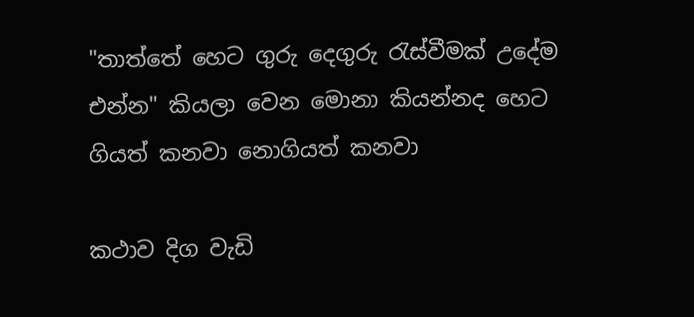"තාත්තේ හෙට ගුරු දෙගුරු රැස්වීමක් උදේම එන්න" කියලා වෙන මොනා කියන්නද හෙට ගියත් කනවා නොගියත් කනවා

කථාව දිග වැඩි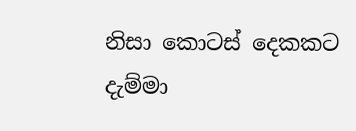නිසා කොටස් දෙකකට දැම්මා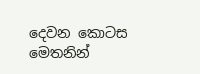දෙවන කොටස මෙතනින්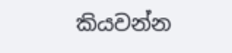කියවන්න